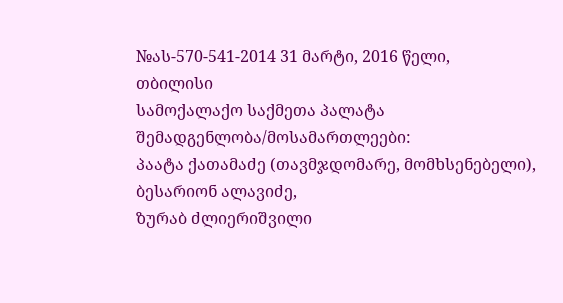№ას-570-541-2014 31 მარტი, 2016 წელი,
თბილისი
სამოქალაქო საქმეთა პალატა
შემადგენლობა/მოსამართლეები:
პაატა ქათამაძე (თავმჯდომარე, მომხსენებელი),
ბესარიონ ალავიძე,
ზურაბ ძლიერიშვილი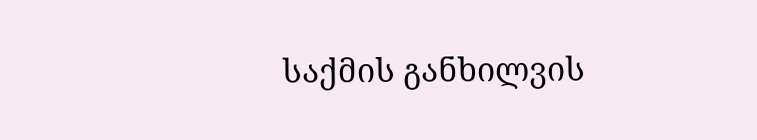საქმის განხილვის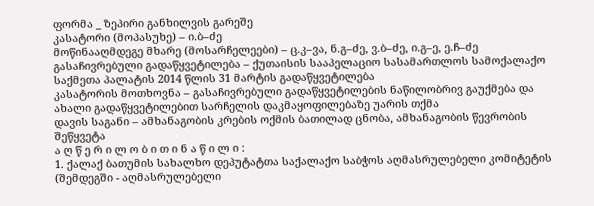ფორმა _ ზეპირი განხილვის გარეშე
კასატორი (მოპასუხე) – ი.ბ–ძე
მოწინააღმდეგე მხარე (მოსარჩელეები) – ც.კ–ვა, ნ.გ–ძე, ვ.ბ–ძე, ი.გ–ე, ე.ჩ–ძე
გასაჩივრებული გადაწყვეტილება – ქუთაისის სააპელაციო სასამართლოს სამოქალაქო საქმეთა პალატის 2014 წლის 31 მარტის გადაწყვეტილება
კასატორის მოთხოვნა – გასაჩივრებული გადაწყვეტილების ნაწილობრივ გაუქმება და ახალი გადაწყვეტილებით სარჩელის დაკმაყოფილებაზე უარის თქმა
დავის საგანი – ამხანაგობის კრების ოქმის ბათილად ცნობა, ამხანაგობის წევრობის შეწყვეტა
ა ღ წ ე რ ი ლ ო ბ ი თ ი ნ ა წ ი ლ ი :
1. ქალაქ ბათუმის სახალხო დეპუტატთა საქალაქო საბჭოს აღმასრულებელი კომიტეტის (შემდეგში - აღმასრულებელი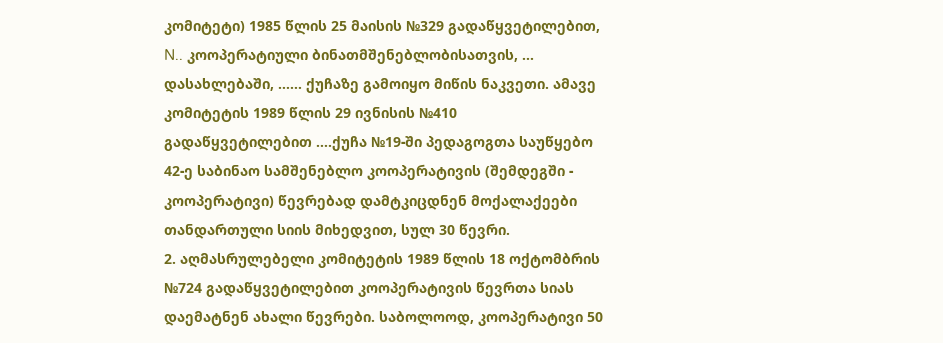კომიტეტი) 1985 წლის 25 მაისის №329 გადაწყვეტილებით, N.. კოოპერატიული ბინათმშენებლობისათვის, ... დასახლებაში, …… ქუჩაზე გამოიყო მიწის ნაკვეთი. ამავე კომიტეტის 1989 წლის 29 ივნისის №410 გადაწყვეტილებით ….ქუჩა №19-ში პედაგოგთა საუწყებო 42-ე საბინაო სამშენებლო კოოპერატივის (შემდეგში - კოოპერატივი) წევრებად დამტკიცდნენ მოქალაქეები თანდართული სიის მიხედვით, სულ 30 წევრი.
2. აღმასრულებელი კომიტეტის 1989 წლის 18 ოქტომბრის №724 გადაწყვეტილებით კოოპერატივის წევრთა სიას დაემატნენ ახალი წევრები. საბოლოოდ, კოოპერატივი 50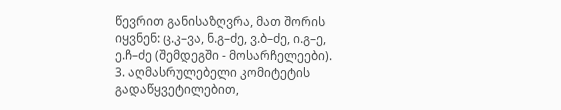წევრით განისაზღვრა, მათ შორის იყვნენ: ც.კ–ვა, ნ.გ–ძე, ვ.ბ–ძე, ი.გ–ე, ე.ჩ–ძე (შემდეგში - მოსარჩელეები).
3. აღმასრულებელი კომიტეტის გადაწყვეტილებით,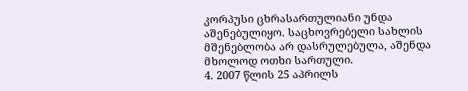კორპუსი ცხრასართულიანი უნდა აშენებულიყო. საცხოვრებელი სახლის მშენებლობა არ დასრულებულა, აშენდა მხოლოდ ოთხი სართული.
4. 2007 წლის 25 აპრილს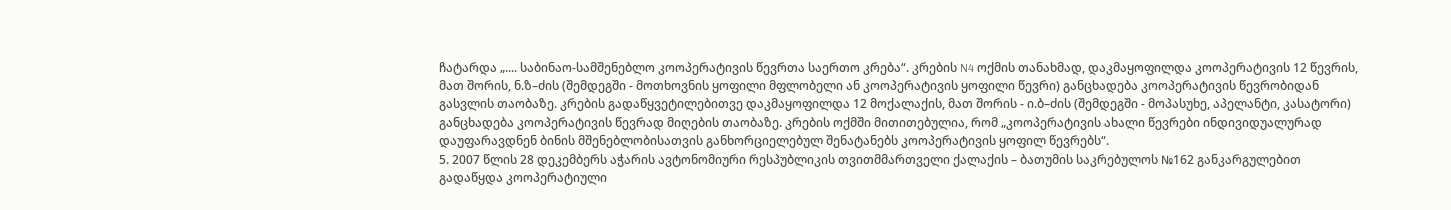ჩატარდა „.... საბინაო-სამშენებლო კოოპერატივის წევრთა საერთო კრება“. კრების N4 ოქმის თანახმად, დაკმაყოფილდა კოოპერატივის 12 წევრის, მათ შორის, ნ.ზ–ძის (შემდეგში - მოთხოვნის ყოფილი მფლობელი ან კოოპერატივის ყოფილი წევრი) განცხადება კოოპერატივის წევრობიდან გასვლის თაობაზე. კრების გადაწყვეტილებითვე დაკმაყოფილდა 12 მოქალაქის, მათ შორის - ი.ბ–ძის (შემდეგში - მოპასუხე, აპელანტი, კასატორი) განცხადება კოოპერატივის წევრად მიღების თაობაზე. კრების ოქმში მითითებულია, რომ „კოოპერატივის ახალი წევრები ინდივიდუალურად დაუფარავდნენ ბინის მშენებლობისათვის განხორციელებულ შენატანებს კოოპერატივის ყოფილ წევრებს“.
5. 2007 წლის 28 დეკემბერს აჭარის ავტონომიური რესპუბლიკის თვითმმართველი ქალაქის – ბათუმის საკრებულოს №162 განკარგულებით გადაწყდა კოოპერატიული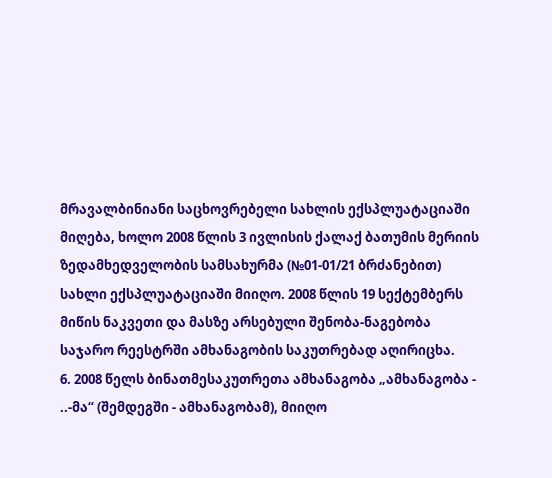მრავალბინიანი საცხოვრებელი სახლის ექსპლუატაციაში მიღება, ხოლო 2008 წლის 3 ივლისის ქალაქ ბათუმის მერიის ზედამხედველობის სამსახურმა (№01-01/21 ბრძანებით) სახლი ექსპლუატაციაში მიიღო. 2008 წლის 19 სექტემბერს მიწის ნაკვეთი და მასზე არსებული შენობა-ნაგებობა საჯარო რეესტრში ამხანაგობის საკუთრებად აღირიცხა.
6. 2008 წელს ბინათმესაკუთრეთა ამხანაგობა „ამხანაგობა - ..-მა“ (შემდეგში - ამხანაგობამ), მიიღო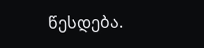წესდება.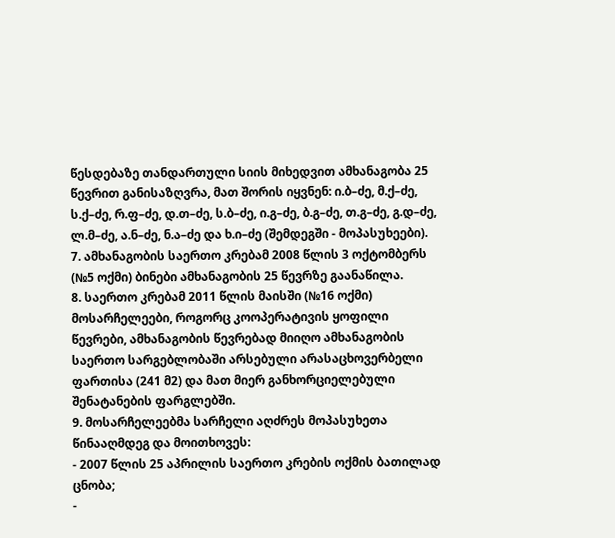წესდებაზე თანდართული სიის მიხედვით ამხანაგობა 25 წევრით განისაზღვრა, მათ შორის იყვნენ: ი.ბ–ძე, მ.ქ–ძე, ს.ქ–ძე, რ.ფ–ძე, დ.თ–ძე, ს.ბ–ძე, ი.გ–ძე, ბ.გ–ძე, თ.გ–ძე, გ.დ–ძე, ლ.მ–ძე, ა.ნ–ძე, ნ.ა–ძე და ხ.ი–ძე (შემდეგში - მოპასუხეები).
7. ამხანაგობის საერთო კრებამ 2008 წლის 3 ოქტომბერს (№5 ოქმი) ბინები ამხანაგობის 25 წევრზე გაანაწილა.
8. საერთო კრებამ 2011 წლის მაისში (№16 ოქმი) მოსარჩელეები, როგორც კოოპერატივის ყოფილი წევრები, ამხანაგობის წევრებად მიიღო ამხანაგობის საერთო სარგებლობაში არსებული არასაცხოვერბელი ფართისა (241 მ2) და მათ მიერ განხორციელებული შენატანების ფარგლებში.
9. მოსარჩელეებმა სარჩელი აღძრეს მოპასუხეთა წინააღმდეგ და მოითხოვეს:
- 2007 წლის 25 აპრილის საერთო კრების ოქმის ბათილად ცნობა;
-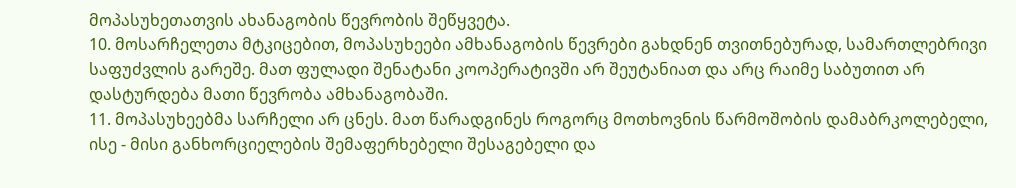მოპასუხეთათვის ახანაგობის წევრობის შეწყვეტა.
10. მოსარჩელეთა მტკიცებით, მოპასუხეები ამხანაგობის წევრები გახდნენ თვითნებურად, სამართლებრივი საფუძვლის გარეშე. მათ ფულადი შენატანი კოოპერატივში არ შეუტანიათ და არც რაიმე საბუთით არ დასტურდება მათი წევრობა ამხანაგობაში.
11. მოპასუხეებმა სარჩელი არ ცნეს. მათ წარადგინეს როგორც მოთხოვნის წარმოშობის დამაბრკოლებელი, ისე - მისი განხორციელების შემაფერხებელი შესაგებელი და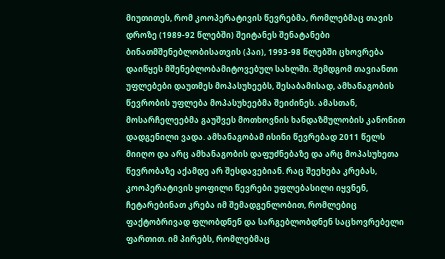მიუთითეს, რომ კოოპერატივის წევრებმა, რომლებმაც თავის დროზე (1989-92 წლებში) შეიტანეს შენატანები ბინათმშენებლობისათვის (პაი), 1993-98 წლებში ცხოვრება დაიწყეს მშენებლობამიტოვებულ სახლში. შემდგომ თავიანთი უფლებები დაუთმეს მოპასუხეებს, შესაბამისად, ამხანაგობის წევრობის უფლება მოპასუხეებმა შეიძინეს. ამასთან, მოსარჩელეებმა გაუშვეს მოთხოვნის ხანდაზმულობის კანონით დადგენილი ვადა. ამხანაგობამ ისინი წევრებად 2011 წელს მიიღო და არც ამხანაგობის დაფუძნებაზე და არც მოპასუხეთა წევრობაზე აქამდე არ შესდავებიან. რაც შეეხება კრებას, კოოპერატივის ყოფილი წევრები უფლებასილი იყვნენ, ჩეტარებინათ კრება იმ შემადგენლობით, რომლებიც ფაქტობრივად ფლობდნენ და სარგებლობდნენ საცხოვრებელი ფართით. იმ პირებს, რომლებმაც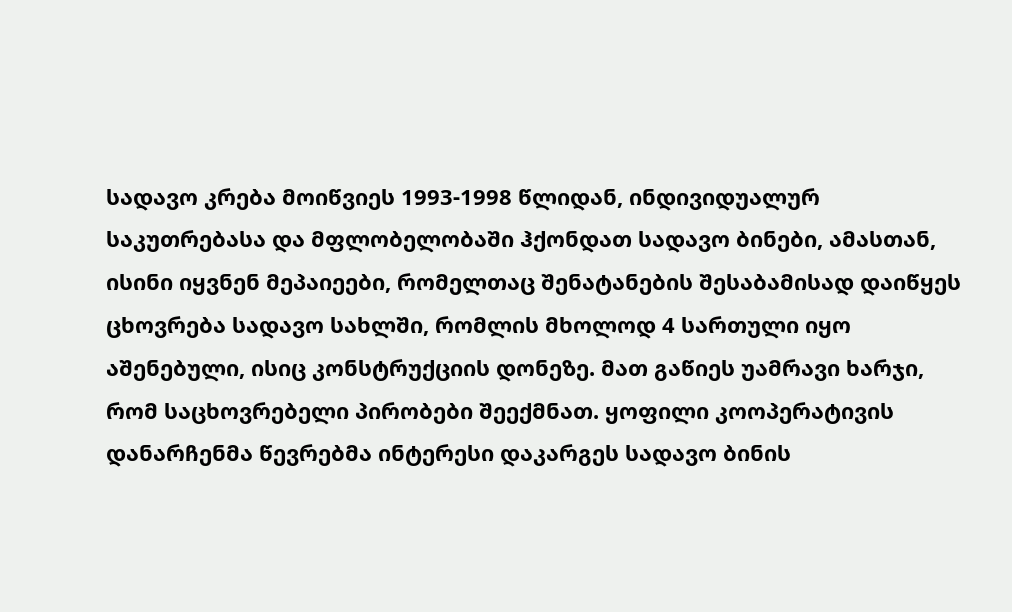სადავო კრება მოიწვიეს 1993-1998 წლიდან, ინდივიდუალურ საკუთრებასა და მფლობელობაში ჰქონდათ სადავო ბინები, ამასთან, ისინი იყვნენ მეპაიეები, რომელთაც შენატანების შესაბამისად დაიწყეს ცხოვრება სადავო სახლში, რომლის მხოლოდ 4 სართული იყო აშენებული, ისიც კონსტრუქციის დონეზე. მათ გაწიეს უამრავი ხარჯი, რომ საცხოვრებელი პირობები შეექმნათ. ყოფილი კოოპერატივის დანარჩენმა წევრებმა ინტერესი დაკარგეს სადავო ბინის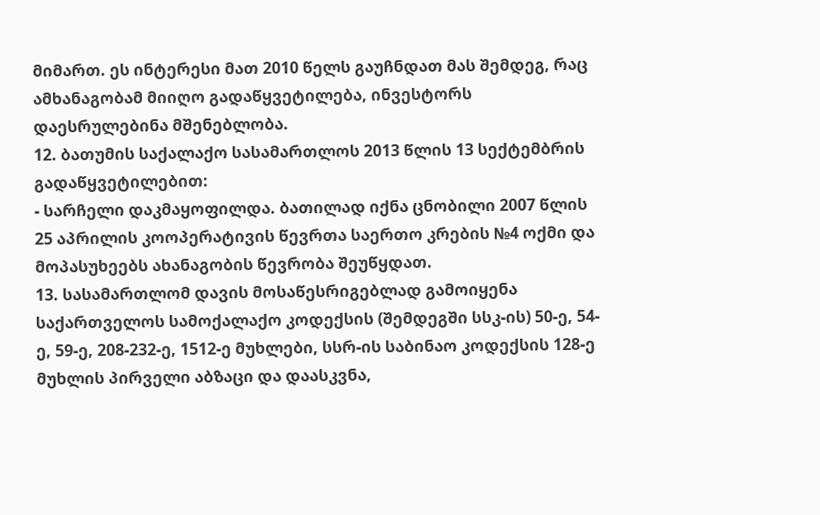მიმართ. ეს ინტერესი მათ 2010 წელს გაუჩნდათ მას შემდეგ, რაც ამხანაგობამ მიიღო გადაწყვეტილება, ინვესტორს დაესრულებინა მშენებლობა.
12. ბათუმის საქალაქო სასამართლოს 2013 წლის 13 სექტემბრის გადაწყვეტილებით:
- სარჩელი დაკმაყოფილდა. ბათილად იქნა ცნობილი 2007 წლის 25 აპრილის კოოპერატივის წევრთა საერთო კრების №4 ოქმი და მოპასუხეებს ახანაგობის წევრობა შეუწყდათ.
13. სასამართლომ დავის მოსაწესრიგებლად გამოიყენა საქართველოს სამოქალაქო კოდექსის (შემდეგში სსკ-ის) 50-ე, 54-ე, 59-ე, 208-232-ე, 1512-ე მუხლები, სსრ-ის საბინაო კოდექსის 128-ე მუხლის პირველი აბზაცი და დაასკვნა,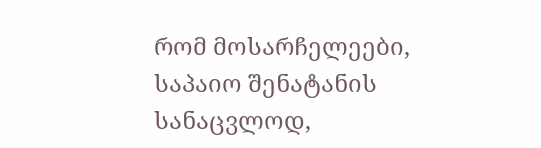რომ მოსარჩელეები, საპაიო შენატანის სანაცვლოდ,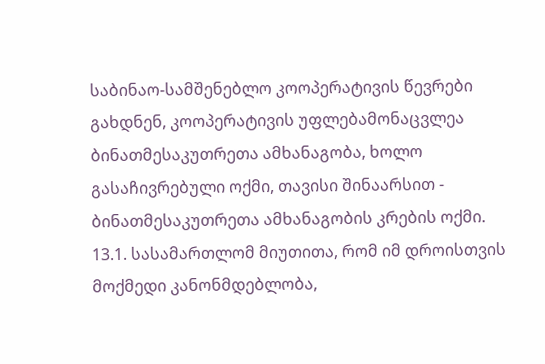საბინაო-სამშენებლო კოოპერატივის წევრები გახდნენ, კოოპერატივის უფლებამონაცვლეა ბინათმესაკუთრეთა ამხანაგობა, ხოლო გასაჩივრებული ოქმი, თავისი შინაარსით - ბინათმესაკუთრეთა ამხანაგობის კრების ოქმი.
13.1. სასამართლომ მიუთითა, რომ იმ დროისთვის მოქმედი კანონმდებლობა,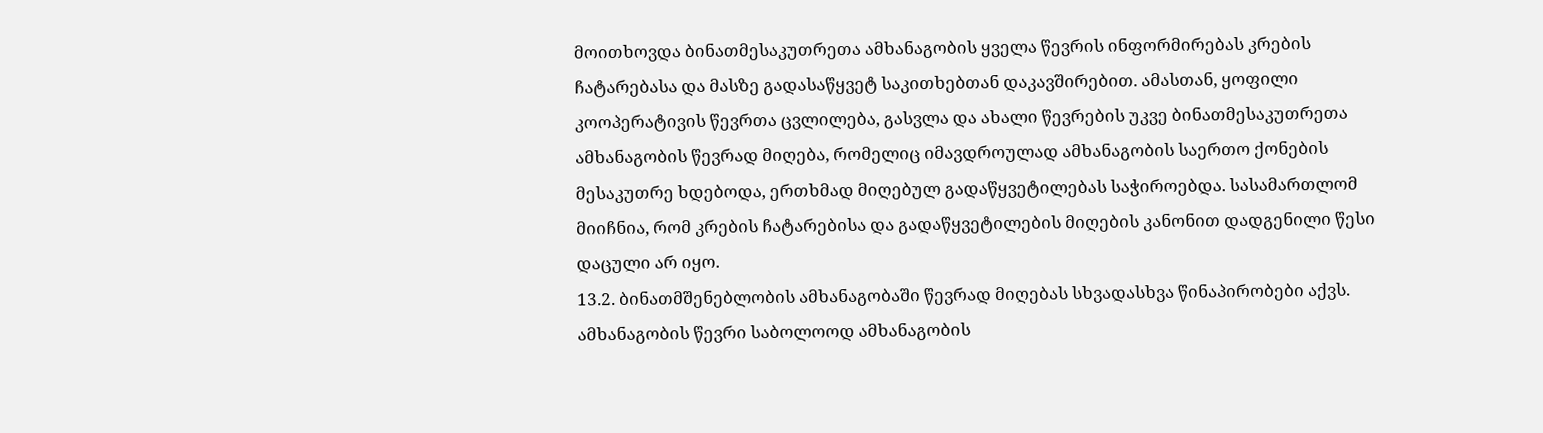მოითხოვდა ბინათმესაკუთრეთა ამხანაგობის ყველა წევრის ინფორმირებას კრების ჩატარებასა და მასზე გადასაწყვეტ საკითხებთან დაკავშირებით. ამასთან, ყოფილი კოოპერატივის წევრთა ცვლილება, გასვლა და ახალი წევრების უკვე ბინათმესაკუთრეთა ამხანაგობის წევრად მიღება, რომელიც იმავდროულად ამხანაგობის საერთო ქონების მესაკუთრე ხდებოდა, ერთხმად მიღებულ გადაწყვეტილებას საჭიროებდა. სასამართლომ მიიჩნია, რომ კრების ჩატარებისა და გადაწყვეტილების მიღების კანონით დადგენილი წესი დაცული არ იყო.
13.2. ბინათმშენებლობის ამხანაგობაში წევრად მიღებას სხვადასხვა წინაპირობები აქვს. ამხანაგობის წევრი საბოლოოდ ამხანაგობის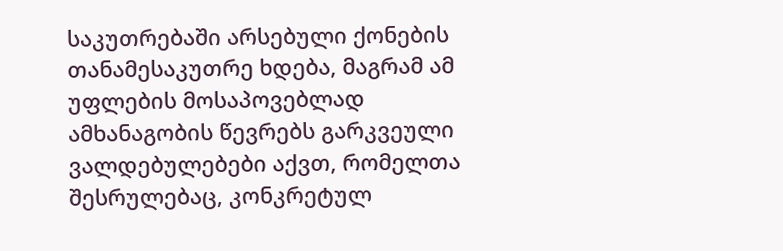საკუთრებაში არსებული ქონების თანამესაკუთრე ხდება, მაგრამ ამ უფლების მოსაპოვებლად ამხანაგობის წევრებს გარკვეული ვალდებულებები აქვთ, რომელთა შესრულებაც, კონკრეტულ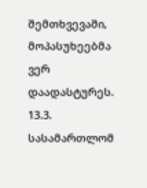შემთხვევაში, მოპასუხეებმა ვერ დაადასტურეს.
13.3. სასამართლომ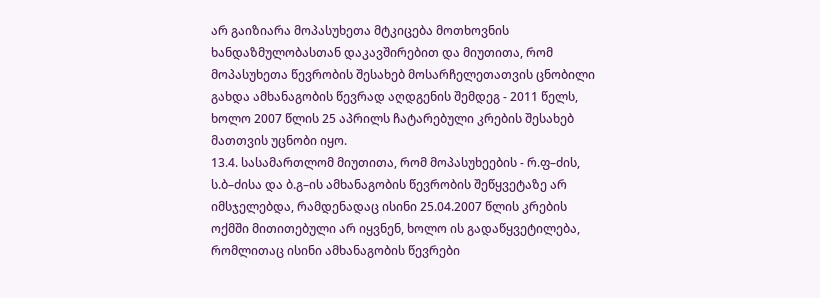არ გაიზიარა მოპასუხეთა მტკიცება მოთხოვნის ხანდაზმულობასთან დაკავშირებით და მიუთითა, რომ მოპასუხეთა წევრობის შესახებ მოსარჩელეთათვის ცნობილი გახდა ამხანაგობის წევრად აღდგენის შემდეგ - 2011 წელს, ხოლო 2007 წლის 25 აპრილს ჩატარებული კრების შესახებ მათთვის უცნობი იყო.
13.4. სასამართლომ მიუთითა, რომ მოპასუხეების - რ.ფ–ძის, ს.ბ–ძისა და ბ.გ–ის ამხანაგობის წევრობის შეწყვეტაზე არ იმსჯელებდა, რამდენადაც ისინი 25.04.2007 წლის კრების ოქმში მითითებული არ იყვნენ, ხოლო ის გადაწყვეტილება, რომლითაც ისინი ამხანაგობის წევრები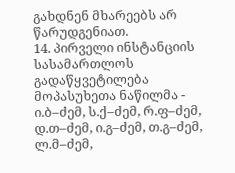გახდნენ მხარეებს არ წარუდგენიათ.
14. პირველი ინსტანციის სასამართლოს გადაწყვეტილება მოპასუხეთა ნაწილმა - ი.ბ–ძემ, ს.ქ–ძემ, რ.ფ–ძემ, დ.თ–ძემ, ი.გ–ძემ, თ.გ–ძემ, ლ.მ–ძემ,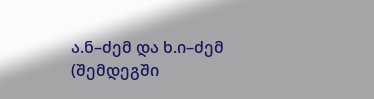ა.ნ–ძემ და ხ.ი–ძემ (შემდეგში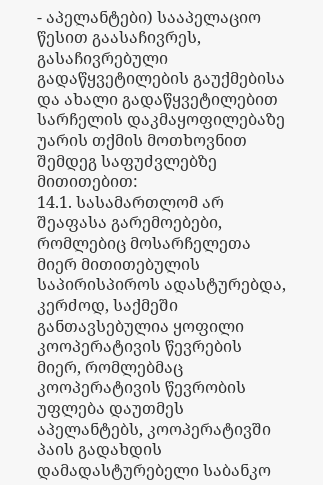- აპელანტები) სააპელაციო წესით გაასაჩივრეს, გასაჩივრებული გადაწყვეტილების გაუქმებისა და ახალი გადაწყვეტილებით სარჩელის დაკმაყოფილებაზე უარის თქმის მოთხოვნით შემდეგ საფუძვლებზე მითითებით:
14.1. სასამართლომ არ შეაფასა გარემოებები, რომლებიც მოსარჩელეთა მიერ მითითებულის საპირისპიროს ადასტურებდა, კერძოდ, საქმეში განთავსებულია ყოფილი კოოპერატივის წევრების მიერ, რომლებმაც კოოპერატივის წევრობის უფლება დაუთმეს აპელანტებს, კოოპერატივში პაის გადახდის დამადასტურებელი საბანკო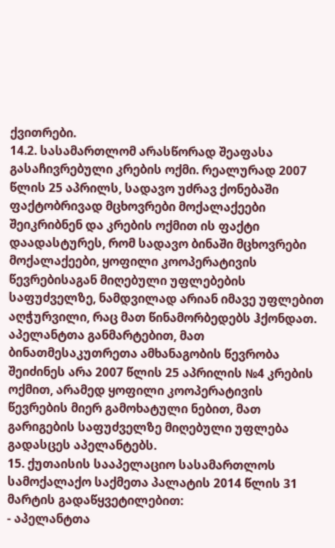ქვითრები.
14.2. სასამართლომ არასწორად შეაფასა გასაჩივრებული კრების ოქმი. რეალურად 2007 წლის 25 აპრილს, სადავო უძრავ ქონებაში ფაქტობრივად მცხოვრები მოქალაქეები შეიკრიბნენ და კრების ოქმით ის ფაქტი დაადასტურეს, რომ სადავო ბინაში მცხოვრები მოქალაქეები, ყოფილი კოოპერატივის წევრებისაგან მიღებული უფლებების საფუძველზე, ნამდვილად არიან იმავე უფლებით აღჭურვილი, რაც მათ წინამორბედებს ჰქონდათ. აპელანტთა განმარტებით, მათ ბინათმესაკუთრეთა ამხანაგობის წევრობა შეიძინეს არა 2007 წლის 25 აპრილის №4 კრების ოქმით, არამედ ყოფილი კოოპერატივის წევრების მიერ გამოხატული ნებით, მათ გარიგების საფუძველზე მიღებული უფლება გადასცეს აპელანტებს.
15. ქუთაისის სააპელაციო სასამართლოს სამოქალაქო საქმეთა პალატის 2014 წლის 31 მარტის გადაწყვეტილებით:
- აპელანტთა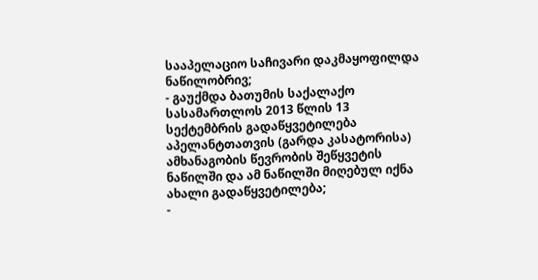სააპელაციო საჩივარი დაკმაყოფილდა ნაწილობრივ;
- გაუქმდა ბათუმის საქალაქო სასამართლოს 2013 წლის 13 სექტემბრის გადაწყვეტილება აპელანტთათვის (გარდა კასატორისა) ამხანაგობის წევრობის შეწყვეტის ნაწილში და ამ ნაწილში მიღებულ იქნა ახალი გადაწყვეტილება;
-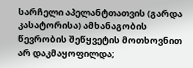სარჩელი აპელანტთათვის (გარდა კასატორისა) ამხანაგობის წევრობის შეწყვეტის მოთხოვნით არ დაკმაყოფილდა;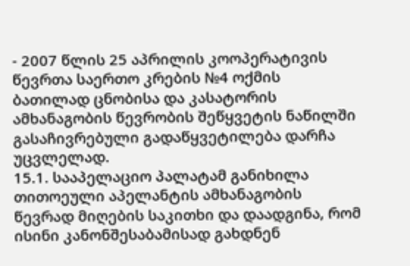- 2007 წლის 25 აპრილის კოოპერატივის წევრთა საერთო კრების №4 ოქმის ბათილად ცნობისა და კასატორის ამხანაგობის წევრობის შეწყვეტის ნაწილში გასაჩივრებული გადაწყვეტილება დარჩა უცვლელად.
15.1. სააპელაციო პალატამ განიხილა თითოეული აპელანტის ამხანაგობის წევრად მიღების საკითხი და დაადგინა, რომ ისინი კანონშესაბამისად გახდნენ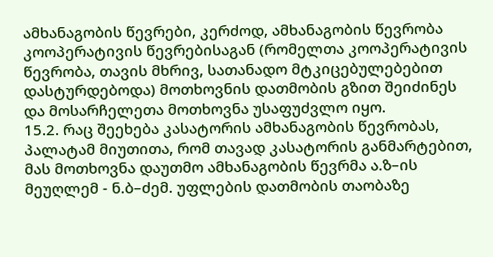ამხანაგობის წევრები, კერძოდ, ამხანაგობის წევრობა კოოპერატივის წევრებისაგან (რომელთა კოოპერატივის წევრობა, თავის მხრივ, სათანადო მტკიცებულებებით დასტურდებოდა) მოთხოვნის დათმობის გზით შეიძინეს და მოსარჩელეთა მოთხოვნა უსაფუძვლო იყო.
15.2. რაც შეეხება კასატორის ამხანაგობის წევრობას, პალატამ მიუთითა, რომ თავად კასატორის განმარტებით, მას მოთხოვნა დაუთმო ამხანაგობის წევრმა ა.ზ–ის მეუღლემ - ნ.ბ–ძემ. უფლების დათმობის თაობაზე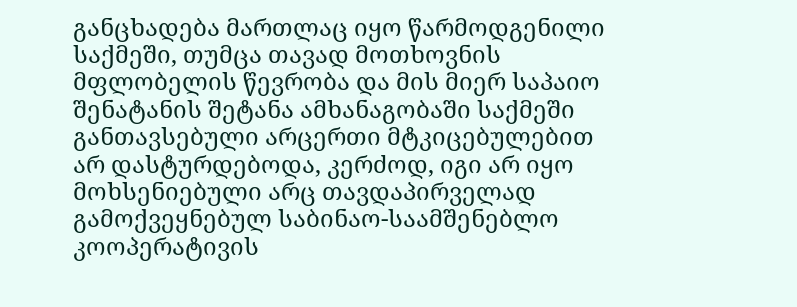განცხადება მართლაც იყო წარმოდგენილი საქმეში, თუმცა თავად მოთხოვნის მფლობელის წევრობა და მის მიერ საპაიო შენატანის შეტანა ამხანაგობაში საქმეში განთავსებული არცერთი მტკიცებულებით არ დასტურდებოდა, კერძოდ, იგი არ იყო მოხსენიებული არც თავდაპირველად გამოქვეყნებულ საბინაო-საამშენებლო კოოპერატივის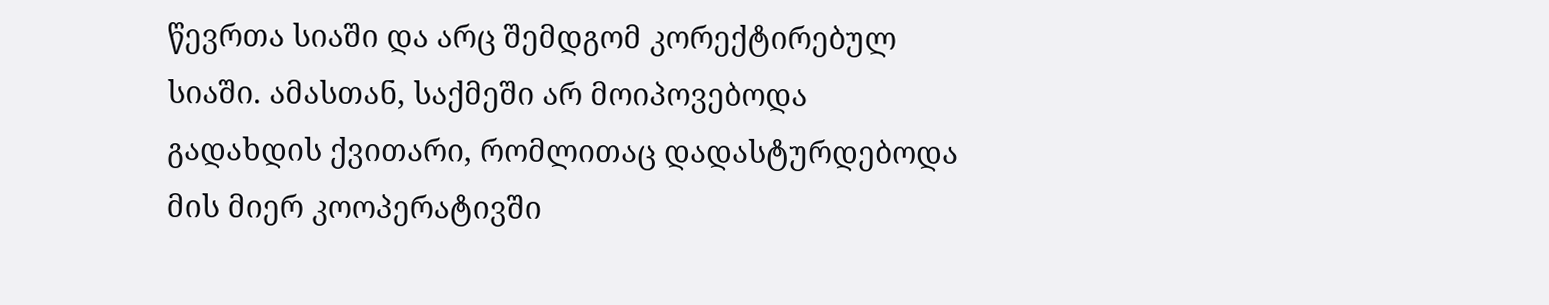წევრთა სიაში და არც შემდგომ კორექტირებულ სიაში. ამასთან, საქმეში არ მოიპოვებოდა გადახდის ქვითარი, რომლითაც დადასტურდებოდა მის მიერ კოოპერატივში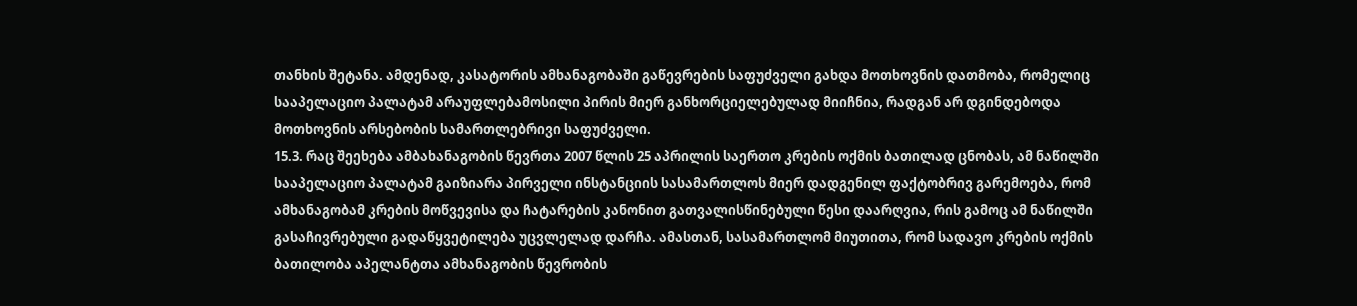თანხის შეტანა. ამდენად, კასატორის ამხანაგობაში გაწევრების საფუძველი გახდა მოთხოვნის დათმობა, რომელიც სააპელაციო პალატამ არაუფლებამოსილი პირის მიერ განხორციელებულად მიიჩნია, რადგან არ დგინდებოდა მოთხოვნის არსებობის სამართლებრივი საფუძველი.
15.3. რაც შეეხება ამბახანაგობის წევრთა 2007 წლის 25 აპრილის საერთო კრების ოქმის ბათილად ცნობას, ამ ნაწილში სააპელაციო პალატამ გაიზიარა პირველი ინსტანციის სასამართლოს მიერ დადგენილ ფაქტობრივ გარემოება, რომ ამხანაგობამ კრების მოწვევისა და ჩატარების კანონით გათვალისწინებული წესი დაარღვია, რის გამოც ამ ნაწილში გასაჩივრებული გადაწყვეტილება უცვლელად დარჩა. ამასთან, სასამართლომ მიუთითა, რომ სადავო კრების ოქმის ბათილობა აპელანტთა ამხანაგობის წევრობის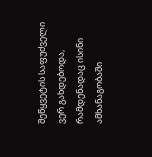შეწყვეტის საფუძველი ვერ გახდებოდა, რამდენადაც ისინი ამხანაგობაში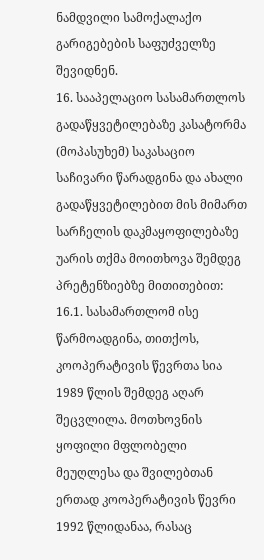ნამდვილი სამოქალაქო გარიგებების საფუძველზე შევიდნენ.
16. სააპელაციო სასამართლოს გადაწყვეტილებაზე კასატორმა (მოპასუხემ) საკასაციო საჩივარი წარადგინა და ახალი გადაწყვეტილებით მის მიმართ სარჩელის დაკმაყოფილებაზე უარის თქმა მოითხოვა შემდეგ პრეტენზიებზე მითითებით:
16.1. სასამართლომ ისე წარმოადგინა, თითქოს, კოოპერატივის წევრთა სია 1989 წლის შემდეგ აღარ შეცვლილა. მოთხოვნის ყოფილი მფლობელი მეუღლესა და შვილებთან ერთად კოოპერატივის წევრი 1992 წლიდანაა, რასაც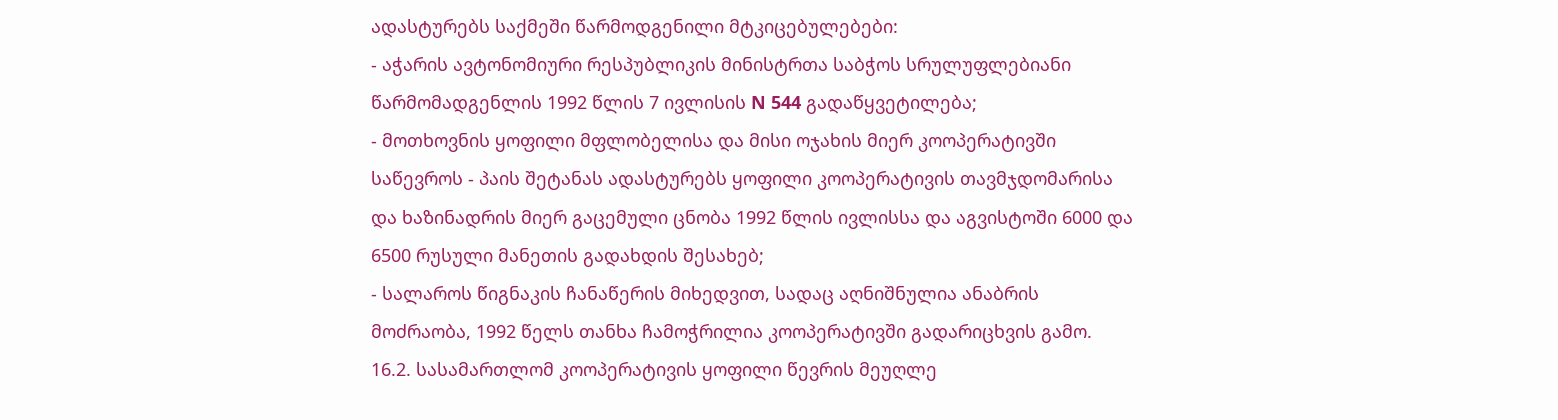ადასტურებს საქმეში წარმოდგენილი მტკიცებულებები:
- აჭარის ავტონომიური რესპუბლიკის მინისტრთა საბჭოს სრულუფლებიანი წარმომადგენლის 1992 წლის 7 ივლისის N 544 გადაწყვეტილება;
- მოთხოვნის ყოფილი მფლობელისა და მისი ოჯახის მიერ კოოპერატივში საწევროს - პაის შეტანას ადასტურებს ყოფილი კოოპერატივის თავმჯდომარისა და ხაზინადრის მიერ გაცემული ცნობა 1992 წლის ივლისსა და აგვისტოში 6000 და 6500 რუსული მანეთის გადახდის შესახებ;
- სალაროს წიგნაკის ჩანაწერის მიხედვით, სადაც აღნიშნულია ანაბრის მოძრაობა, 1992 წელს თანხა ჩამოჭრილია კოოპერატივში გადარიცხვის გამო.
16.2. სასამართლომ კოოპერატივის ყოფილი წევრის მეუღლე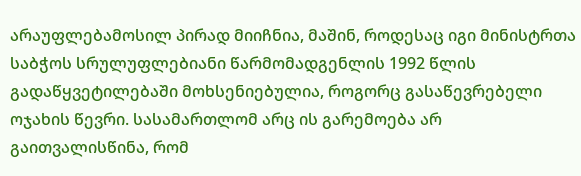არაუფლებამოსილ პირად მიიჩნია, მაშინ, როდესაც იგი მინისტრთა საბჭოს სრულუფლებიანი წარმომადგენლის 1992 წლის გადაწყვეტილებაში მოხსენიებულია, როგორც გასაწევრებელი ოჯახის წევრი. სასამართლომ არც ის გარემოება არ გაითვალისწინა, რომ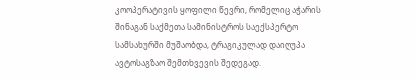კოოპერატივის ყოფილი წევრი, რომელიც აჭარის შინაგან საქმეთა სამინისტროს საექსპერტო სამსახურში მუშაობდა, ტრაგიკულად დაიღუპა ავტოსაგზაო შემთხვევის შედეგად.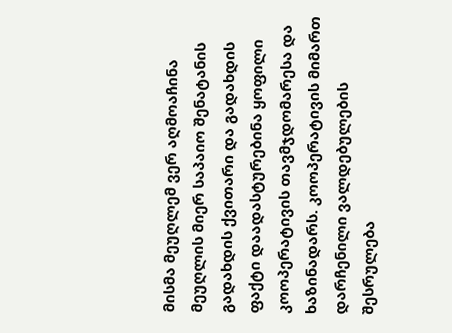მისმა მეუღლემ ვერ აღმოაჩინა მეუღლის მიერ საპაიო შენატანის გადახდის ქვითარი და გადახდის ფაქტი დაადასტურებინა ყოფილი კოოპერატივის თავმჯდომარესა და ხაზინადარს. კოოპერატივის მიმართ დარჩენილი ვალდებულების შესრულება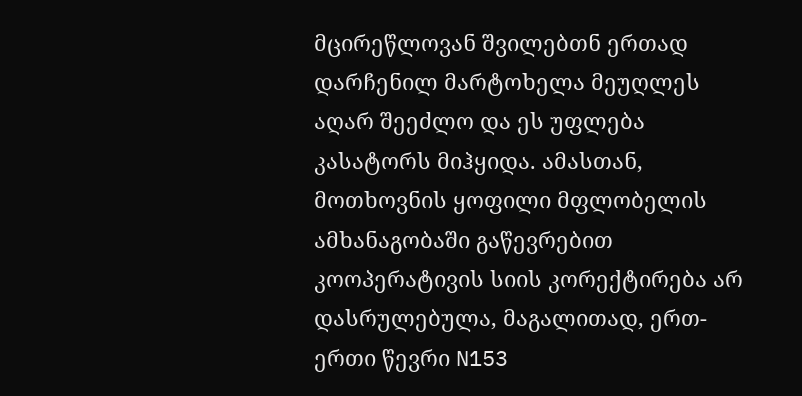მცირეწლოვან შვილებთნ ერთად დარჩენილ მარტოხელა მეუღლეს აღარ შეეძლო და ეს უფლება კასატორს მიჰყიდა. ამასთან, მოთხოვნის ყოფილი მფლობელის ამხანაგობაში გაწევრებით კოოპერატივის სიის კორექტირება არ დასრულებულა, მაგალითად, ერთ-ერთი წევრი N153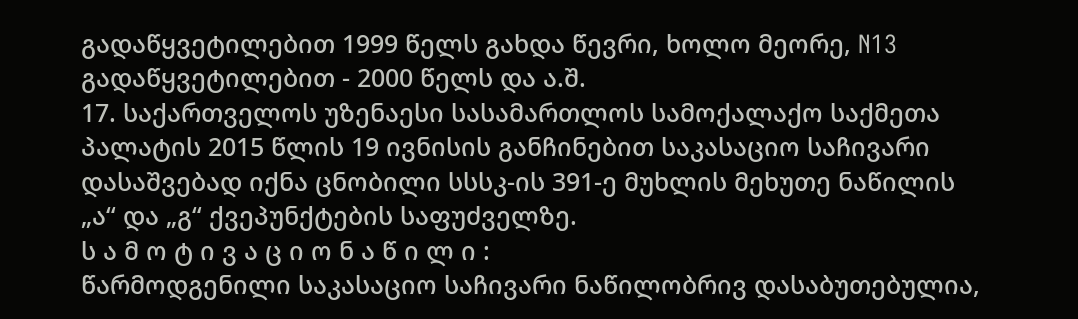გადაწყვეტილებით 1999 წელს გახდა წევრი, ხოლო მეორე, N13 გადაწყვეტილებით - 2000 წელს და ა.შ.
17. საქართველოს უზენაესი სასამართლოს სამოქალაქო საქმეთა პალატის 2015 წლის 19 ივნისის განჩინებით საკასაციო საჩივარი დასაშვებად იქნა ცნობილი სსსკ-ის 391-ე მუხლის მეხუთე ნაწილის „ა“ და „გ“ ქვეპუნქტების საფუძველზე.
ს ა მ ო ტ ი ვ ა ც ი ო ნ ა წ ი ლ ი :
წარმოდგენილი საკასაციო საჩივარი ნაწილობრივ დასაბუთებულია,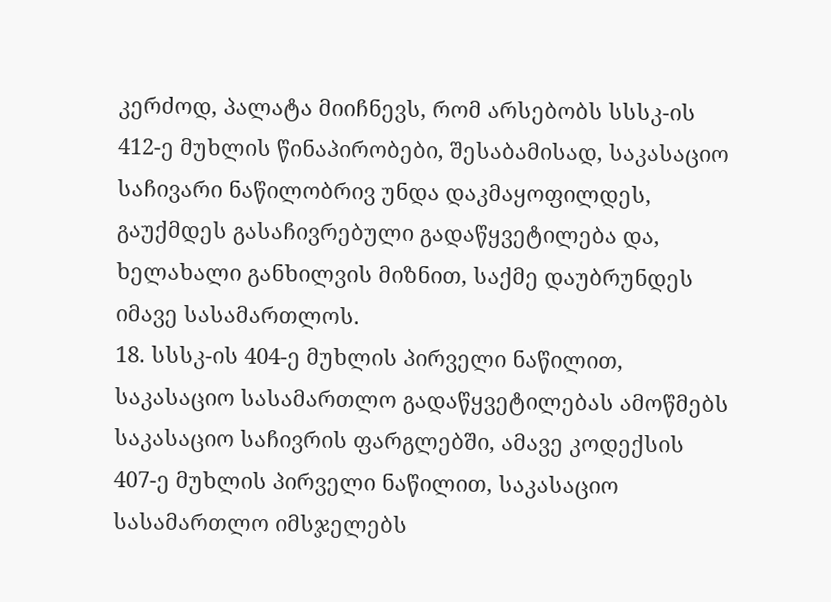კერძოდ, პალატა მიიჩნევს, რომ არსებობს სსსკ-ის 412-ე მუხლის წინაპირობები, შესაბამისად, საკასაციო საჩივარი ნაწილობრივ უნდა დაკმაყოფილდეს, გაუქმდეს გასაჩივრებული გადაწყვეტილება და, ხელახალი განხილვის მიზნით, საქმე დაუბრუნდეს იმავე სასამართლოს.
18. სსსკ-ის 404-ე მუხლის პირველი ნაწილით, საკასაციო სასამართლო გადაწყვეტილებას ამოწმებს საკასაციო საჩივრის ფარგლებში, ამავე კოდექსის 407-ე მუხლის პირველი ნაწილით, საკასაციო სასამართლო იმსჯელებს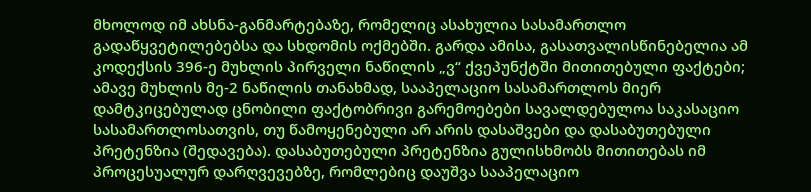მხოლოდ იმ ახსნა-განმარტებაზე, რომელიც ასახულია სასამართლო გადაწყვეტილებებსა და სხდომის ოქმებში. გარდა ამისა, გასათვალისწინებელია ამ კოდექსის 396-ე მუხლის პირველი ნაწილის „ვ“ ქვეპუნქტში მითითებული ფაქტები; ამავე მუხლის მე-2 ნაწილის თანახმად, სააპელაციო სასამართლოს მიერ დამტკიცებულად ცნობილი ფაქტობრივი გარემოებები სავალდებულოა საკასაციო სასამართლოსათვის, თუ წამოყენებული არ არის დასაშვები და დასაბუთებული პრეტენზია (შედავება). დასაბუთებული პრეტენზია გულისხმობს მითითებას იმ პროცესუალურ დარღვევებზე, რომლებიც დაუშვა სააპელაციო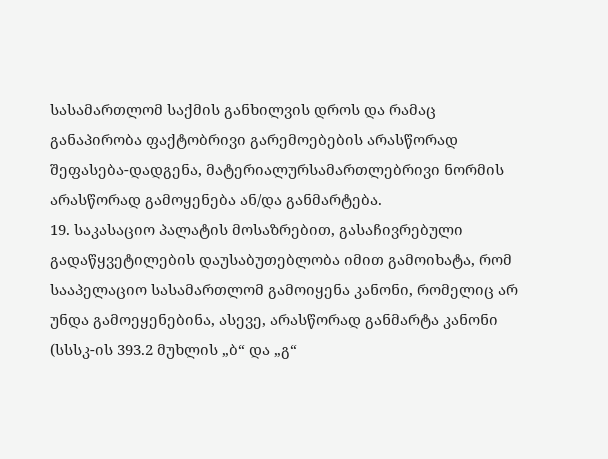სასამართლომ საქმის განხილვის დროს და რამაც განაპირობა ფაქტობრივი გარემოებების არასწორად შეფასება-დადგენა, მატერიალურსამართლებრივი ნორმის არასწორად გამოყენება ან/და განმარტება.
19. საკასაციო პალატის მოსაზრებით, გასაჩივრებული გადაწყვეტილების დაუსაბუთებლობა იმით გამოიხატა, რომ სააპელაციო სასამართლომ გამოიყენა კანონი, რომელიც არ უნდა გამოეყენებინა, ასევე, არასწორად განმარტა კანონი (სსსკ-ის 393.2 მუხლის „ბ“ და „გ“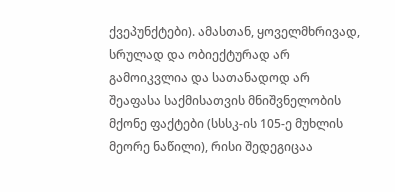ქვეპუნქტები). ამასთან, ყოველმხრივად, სრულად და ობიექტურად არ გამოიკვლია და სათანადოდ არ შეაფასა საქმისათვის მნიშვნელობის მქონე ფაქტები (სსსკ-ის 105-ე მუხლის მეორე ნაწილი), რისი შედეგიცაა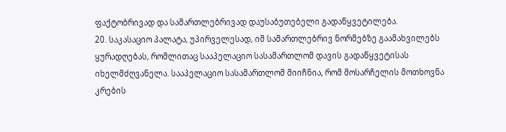ფაქტობრივად და სამართლებრივად დაუსაბუთებელი გადაწყვეტილება.
20. საკასაციო პალატა, უპირველესად, იმ სამართლებრივ ნორმებზე გაამახვილებს ყურადღებას, რომლითაც სააპელაციო სასამართლომ დავის გადაწყვეტისას იხელმძღვანელა. სააპელაციო სასამართლომ მიიჩნია, რომ მოსარჩელის მოთხოვნა კრების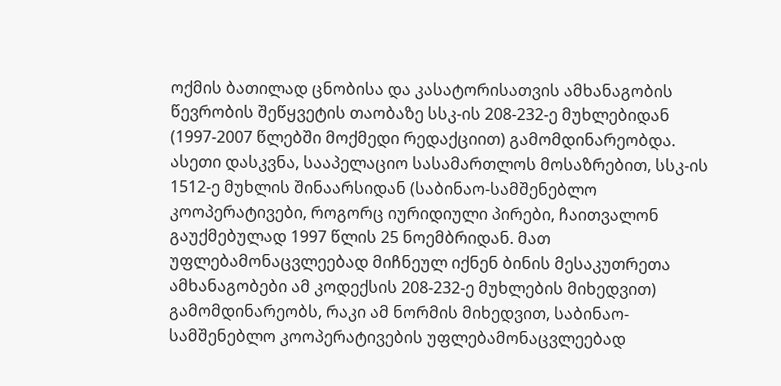ოქმის ბათილად ცნობისა და კასატორისათვის ამხანაგობის წევრობის შეწყვეტის თაობაზე სსკ-ის 208-232-ე მუხლებიდან (1997-2007 წლებში მოქმედი რედაქციით) გამომდინარეობდა. ასეთი დასკვნა, სააპელაციო სასამართლოს მოსაზრებით, სსკ-ის 1512-ე მუხლის შინაარსიდან (საბინაო-სამშენებლო კოოპერატივები, როგორც იურიდიული პირები, ჩაითვალონ გაუქმებულად 1997 წლის 25 ნოემბრიდან. მათ უფლებამონაცვლეებად მიჩნეულ იქნენ ბინის მესაკუთრეთა ამხანაგობები ამ კოდექსის 208-232-ე მუხლების მიხედვით) გამომდინარეობს, რაკი ამ ნორმის მიხედვით, საბინაო-სამშენებლო კოოპერატივების უფლებამონაცვლეებად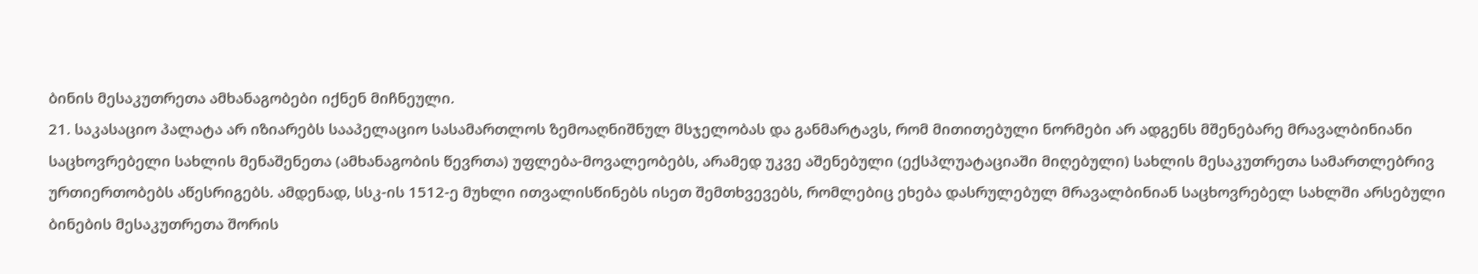ბინის მესაკუთრეთა ამხანაგობები იქნენ მიჩნეული.
21. საკასაციო პალატა არ იზიარებს სააპელაციო სასამართლოს ზემოაღნიშნულ მსჯელობას და განმარტავს, რომ მითითებული ნორმები არ ადგენს მშენებარე მრავალბინიანი საცხოვრებელი სახლის მენაშენეთა (ამხანაგობის წევრთა) უფლება-მოვალეობებს, არამედ უკვე აშენებული (ექსპლუატაციაში მიღებული) სახლის მესაკუთრეთა სამართლებრივ ურთიერთობებს აწესრიგებს. ამდენად, სსკ-ის 1512-ე მუხლი ითვალისწინებს ისეთ შემთხვევებს, რომლებიც ეხება დასრულებულ მრავალბინიან საცხოვრებელ სახლში არსებული ბინების მესაკუთრეთა შორის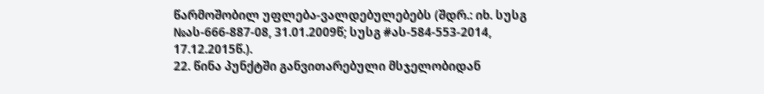წარმოშობილ უფლება-ვალდებულებებს (შდრ.: იხ. სუსგ №ას-666-887-08, 31.01.2009წ; სუსგ #ას-584-553-2014, 17.12.2015წ.).
22. წინა პუნქტში განვითარებული მსჯელობიდან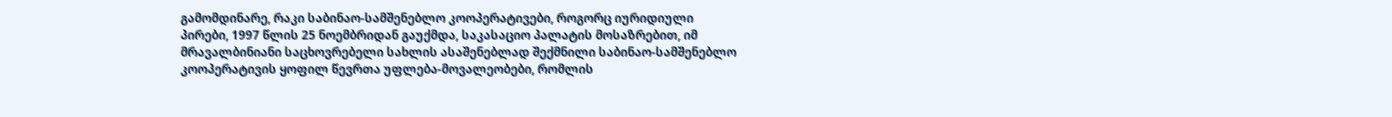გამომდინარე, რაკი საბინაო-სამშენებლო კოოპერატივები, როგორც იურიდიული პირები, 1997 წლის 25 ნოემბრიდან გაუქმდა, საკასაციო პალატის მოსაზრებით, იმ მრავალბინიანი საცხოვრებელი სახლის ასაშენებლად შექმნილი საბინაო-სამშენებლო კოოპერატივის ყოფილ წევრთა უფლება-მოვალეობები, რომლის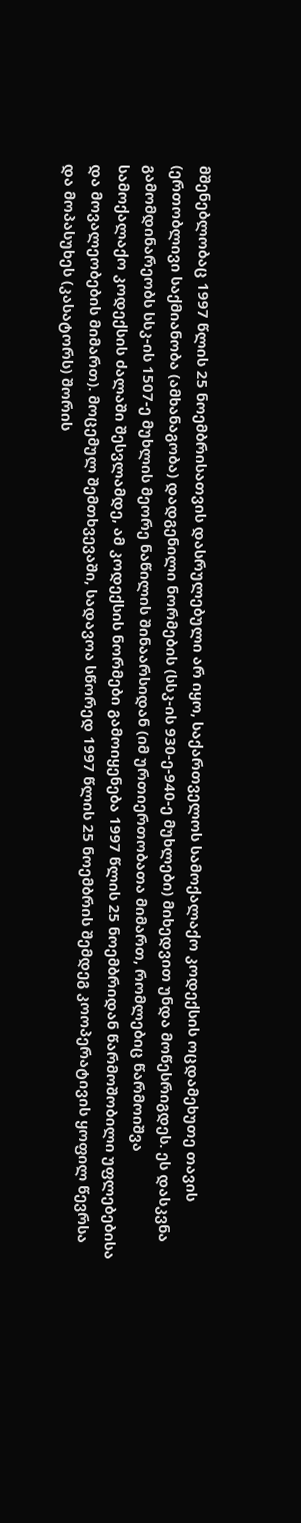მშენებლობაც 1997 წლის 25 ნოემბრისათვის დასრულებული არ იყო, საქართველოს სამოქალაქო კოდექსის ოცდამეხუთე თავის (ერთობლივი საქმიანობა (ამხანაგობა) დადგენილი ნორმების (სსკ-ის 930-ე-940-ე მუხლები) მიხედვით უნდა მოწესრიგდეს. ეს დასკვნა გამომდინარეობს სსკ-ის 1507-ე მუხლის მეორე ნაწილის შინაარსიდან (იმ ურთიერთობათა მიმართ, რომლებიც წარმოიშვა სამოქალაქო კოდექსის ძალაში შესვლამდე, ამ კოდექსის ნორმები გამოიყენება 1997 წლის 25 ნოემბრიდან წარმოშობილი უფლებებისა და მოვალეობების მიმართ). მოცემულ შემთხვევაში, სადავოა სწორედ 1997 წლის 25 ნოემბრის შემდეგ კოოპერატივის ყოფილ წევრსა და მოპასუხეს (კასატორს) შორის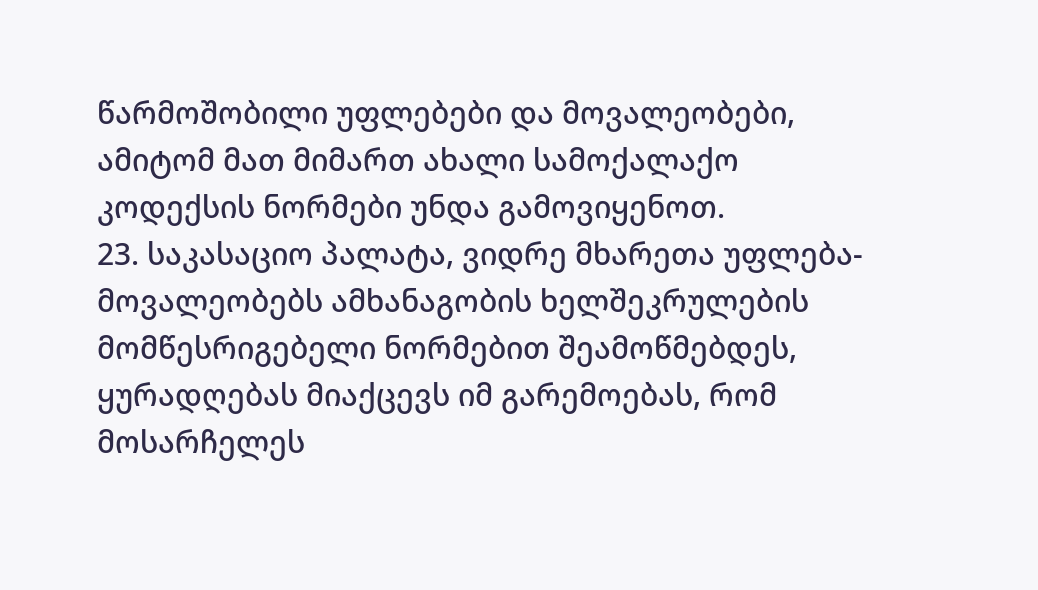წარმოშობილი უფლებები და მოვალეობები, ამიტომ მათ მიმართ ახალი სამოქალაქო კოდექსის ნორმები უნდა გამოვიყენოთ.
23. საკასაციო პალატა, ვიდრე მხარეთა უფლება-მოვალეობებს ამხანაგობის ხელშეკრულების მომწესრიგებელი ნორმებით შეამოწმებდეს, ყურადღებას მიაქცევს იმ გარემოებას, რომ მოსარჩელეს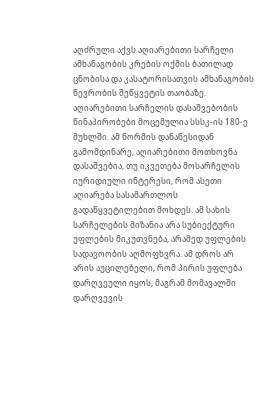აღძრული აქვს აღიარებითი სარჩელი ამხანაგობის კრების ოქმის ბათილად ცნობისა და კასატორისათვის ამხანაგობის წევრობის შეწყვეტის თაობაზე. აღიარებითი სარჩელის დასაშვებობის წინაპირობები მოცემულია სსსკ-ის 180-ე მუხლში. ამ ნორმის დანაწესიდან გამომდინარე, აღიარებითი მოთხოვნა დასაშვებია, თუ იკვეთება მოსარჩელის იურიდიული ინტერესი, რომ ასეთი აღიარება სასამართლოს გადაწყვეტილებით მოხდეს. ამ სახის სარჩელების მიზანია არა სუბიექტური უფლების მიკუთვნება, არამედ უფლების სადავოობის აღმოფხვრა. ამ დროს არ არის აუცილებელი, რომ პირის უფლება დარღვეული იყოს, მაგრამ მომავალში დარღვევის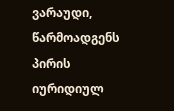ვარაუდი, წარმოადგენს პირის იურიდიულ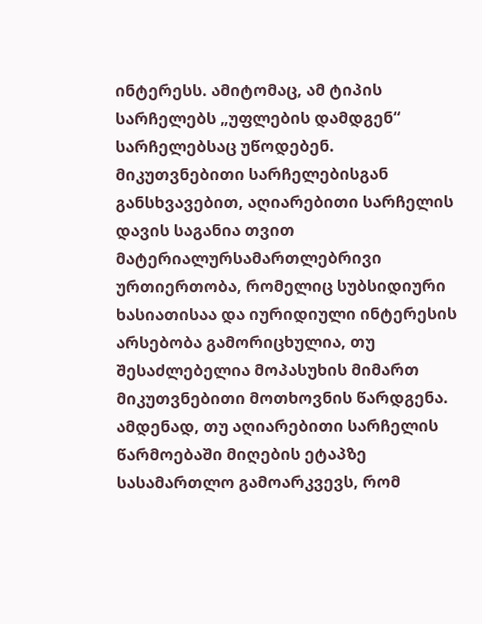ინტერესს. ამიტომაც, ამ ტიპის სარჩელებს „უფლების დამდგენ“ სარჩელებსაც უწოდებენ. მიკუთვნებითი სარჩელებისგან განსხვავებით, აღიარებითი სარჩელის დავის საგანია თვით მატერიალურსამართლებრივი ურთიერთობა, რომელიც სუბსიდიური ხასიათისაა და იურიდიული ინტერესის არსებობა გამორიცხულია, თუ შესაძლებელია მოპასუხის მიმართ მიკუთვნებითი მოთხოვნის წარდგენა. ამდენად, თუ აღიარებითი სარჩელის წარმოებაში მიღების ეტაპზე სასამართლო გამოარკვევს, რომ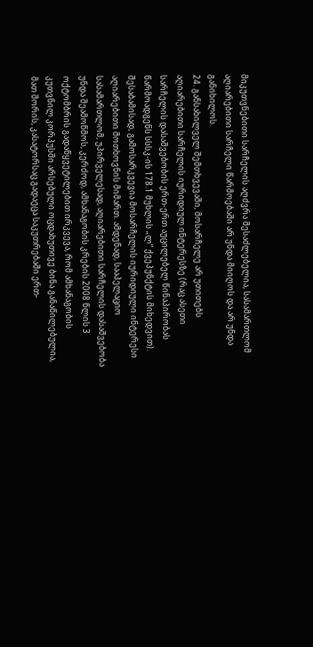მიკუთვნებითი სარჩელის აღძვრა შესაძლებელია, სასამართლომ აღიარებითი სარჩელი წარმოებაში არ უნდა მიიღოს და არ უნდა განიხილოს.
24. განსახილველ შემთხვევაში, მოსარჩელე არ უთითებს აღიარებითი სარჩელის იურიდიულ ინტერესზე (რაც ასეთი სარჩელის დასაშვებობის ერთ-ერთ აუცილებელ წინაპირობას წარმოადგენს სსსკ-ის 178.1 მუხლის „ლ“ ქვეპუნქტის მიხედვით). შესაბამისად, გამოსარკვევია მოსარჩელის იურიდიული ინტერესი აღიარებითი მოთხოვნის მიმართ. ამდენად, სააპელაციო სასამართლომ, უპირველესად, აღიარებითი სარჩელის დასაშვებობა უნდა შეამოწმოს, კერძოდ, ამხანაგობის კრების 2008 წლის 3 ოქტომბრის გადაწყვეტილებით ირკვევა, რომ ამხანაგობის კუთვნილ კორპუსში არსებული ოცდახუთივე ბინა განაწილებულია, მათ შორის, კასატორსაც გადაეცა საკუთრებაში ერთ-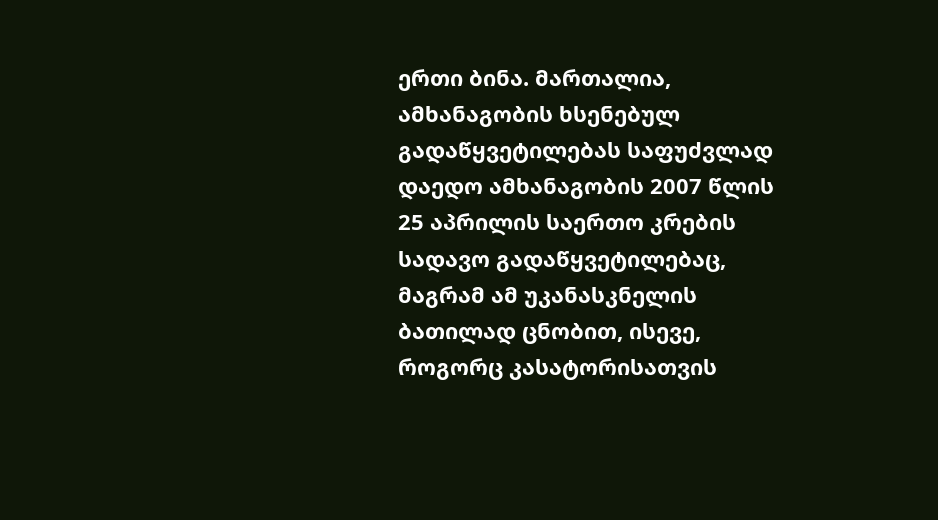ერთი ბინა. მართალია, ამხანაგობის ხსენებულ გადაწყვეტილებას საფუძვლად დაედო ამხანაგობის 2007 წლის 25 აპრილის საერთო კრების სადავო გადაწყვეტილებაც, მაგრამ ამ უკანასკნელის ბათილად ცნობით, ისევე, როგორც კასატორისათვის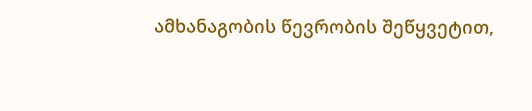ამხანაგობის წევრობის შეწყვეტით,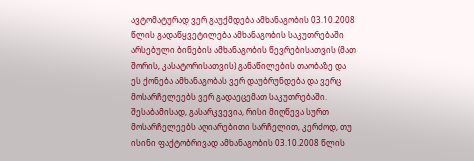ავტომატურად ვერ გაუქმდება ამხანაგობის 03.10.2008 წლის გადაწყვეტილება ამხანაგობის საკუთრებაში არსებული ბინების ამხანაგობის წევრებისათვის (მათ შორის, კასატორისათვის) განაწილების თაობაზე და ეს ქონება ამხანაგობას ვერ დაუბრუნდება და ვერც მოსარჩელეებს ვერ გადაეცემათ საკუთრებაში. შესაბამისად, გასარკვევია, რისი მიღწევა სურთ მოსარჩელეებს აღიარებითი სარჩელით, კერძოდ, თუ ისინი ფაქტობრივად ამხანაგობის 03.10.2008 წლის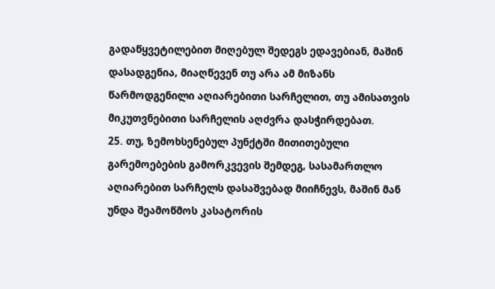გადაწყვეტილებით მიღებულ შედეგს ედავებიან, მაშინ დასადგენია, მიაღწევენ თუ არა ამ მიზანს წარმოდგენილი აღიარებითი სარჩელით, თუ ამისათვის მიკუთვნებითი სარჩელის აღძვრა დასჭირდებათ.
25. თუ, ზემოხსენებულ პუნქტში მითითებული გარემოებების გამორკვევის შემდეგ, სასამართლო აღიარებით სარჩელს დასაშვებად მიიჩნევს, მაშინ მან უნდა შეამოწმოს კასატორის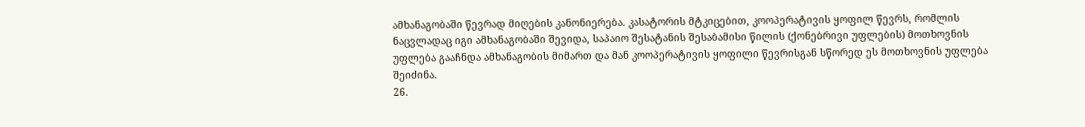ამხანაგობაში წევრად მიღების კანონიერება. კასატორის მტკიცებით, კოოპერატივის ყოფილ წევრს, რომლის ნაცვლადაც იგი ამხანაგობაში შევიდა, საპაიო შესატანის შესაბამისი წილის (ქონებრივი უფლების) მოთხოვნის უფლება გააჩნდა ამხანაგობის მიმართ და მან კოოპერატივის ყოფილი წევრისგან სწორედ ეს მოთხოვნის უფლება შეიძინა.
26.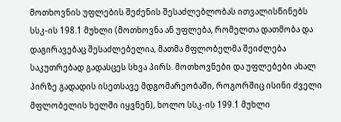მოთხოვნის უფლების შეძენის შესაძლებლობას ითვალისწინებს სსკ-ის 198.1 მუხლი (მოთხოვნა ან უფლება, რომელთა დათმობა და დაგირავებაც შესაძლებელია, მათმა მფლობელმა შეიძლება საკუთრებად გადასცეს სხვა პირს. მოთხოვნები და უფლებები ახალ პირზე გადადის ისეთსავე მდგომარეობაში, როგორშიც ისინი ძველი მფლობელის ხელში იყვნენ), ხოლო სსკ-ის 199.1 მუხლი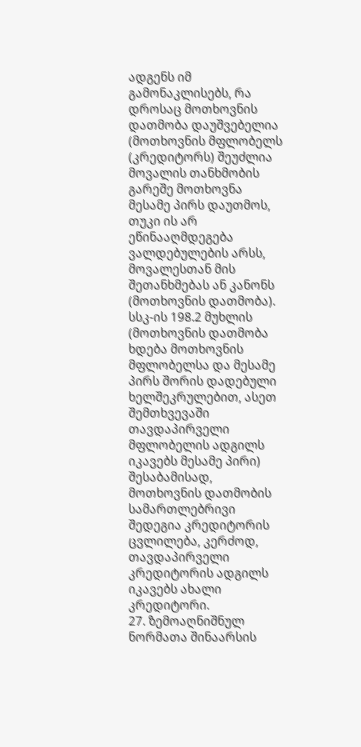ადგენს იმ გამონაკლისებს, რა დროსაც მოთხოვნის დათმობა დაუშვებელია (მოთხოვნის მფლობელს (კრედიტორს) შეუძლია მოვალის თანხმობის გარეშე მოთხოვნა მესამე პირს დაუთმოს, თუკი ის არ ეწინააღმდეგება ვალდებულების არსს, მოვალესთან მის შეთანხმებას ან კანონს (მოთხოვნის დათმობა). სსკ-ის 198.2 მუხლის (მოთხოვნის დათმობა ხდება მოთხოვნის მფლობელსა და მესამე პირს შორის დადებული ხელშეკრულებით, ასეთ შემთხვევაში თავდაპირველი მფლობელის ადგილს იკავებს მესამე პირი) შესაბამისად, მოთხოვნის დათმობის სამართლებრივი შედეგია კრედიტორის ცვლილება, კერძოდ, თავდაპირველი კრედიტორის ადგილს იკავებს ახალი კრედიტორი.
27. ზემოაღნიშნულ ნორმათა შინაარსის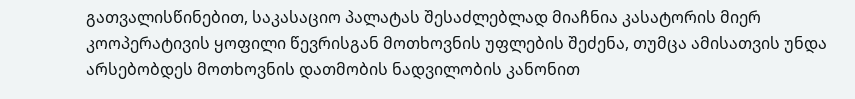გათვალისწინებით, საკასაციო პალატას შესაძლებლად მიაჩნია კასატორის მიერ კოოპერატივის ყოფილი წევრისგან მოთხოვნის უფლების შეძენა, თუმცა ამისათვის უნდა არსებობდეს მოთხოვნის დათმობის ნადვილობის კანონით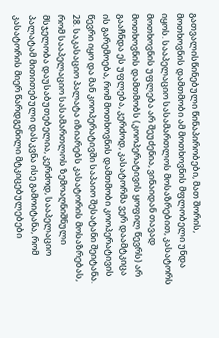გათვალისწინებული წინაპირობები, მათ შორის, მოთხოვნის დამთმობი ამ მოთხოვნის მფლობელი უნდა იყოს. სააპელაციო სასამართლოს მოსაზრებით, კასატორს მოთხოვნის უფლება არ შეუძენია, ვინაიდან თავად მოთხოვნის დამთმობს (კოოპერატივის ყოფილ წევრს) არ გააჩნდა ეს უფლება, კერძოდ, კასატორმა ვერ დაამტკიცა ის გარემოება, რომ მოთხოვნის დამთმობი კოოპერატივის წევრი იყო და მან კოოპერატივში საპაიო შესატანი შეიტანა.
28. საკასაციო პალატა იზიარებს კასატორის მოსაზრებას, რომ სააპელაციო სასამართლოს ზემოაღნიშნული მსჯელობა დაუსაბუთებელია, კერძოდ, სააპელაციო პალატამ მითითებული დასკვნა ისე გამოიტანა, რომ კასატორის მიერ წარდგენილი მტკიცებულებები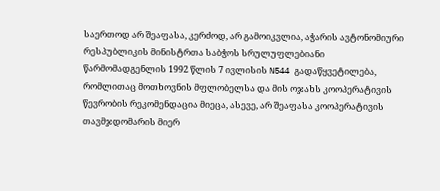საერთოდ არ შეაფასა, კერძოდ, არ გამოიკვლია, აჭარის ავტონომიური რესპუბლიკის მინისტრთა საბჭოს სრულუფლებიანი წარმომადგენლის 1992 წლის 7 ივლისის N544 გადაწყვეტილება, რომლითაც მოთხოვნის მფლობელსა და მის ოჯახს კოოპერატივის წევრობის რეკომენდაცია მიეცა, ასევე, არ შეაფასა კოოპერატივის თავმჯდომარის მიერ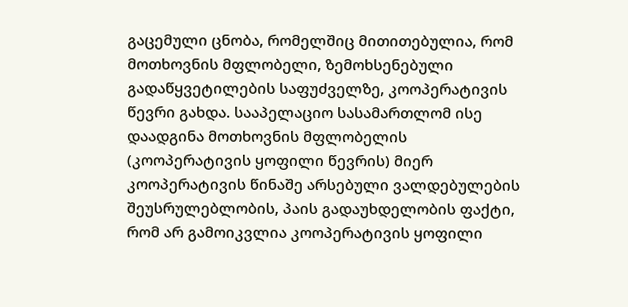გაცემული ცნობა, რომელშიც მითითებულია, რომ მოთხოვნის მფლობელი, ზემოხსენებული გადაწყვეტილების საფუძველზე, კოოპერატივის წევრი გახდა. სააპელაციო სასამართლომ ისე დაადგინა მოთხოვნის მფლობელის (კოოპერატივის ყოფილი წევრის) მიერ კოოპერატივის წინაშე არსებული ვალდებულების შეუსრულებლობის, პაის გადაუხდელობის ფაქტი, რომ არ გამოიკვლია კოოპერატივის ყოფილი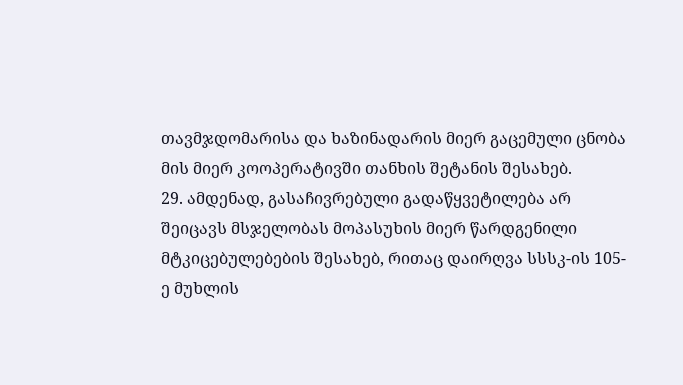თავმჯდომარისა და ხაზინადარის მიერ გაცემული ცნობა მის მიერ კოოპერატივში თანხის შეტანის შესახებ.
29. ამდენად, გასაჩივრებული გადაწყვეტილება არ შეიცავს მსჯელობას მოპასუხის მიერ წარდგენილი მტკიცებულებების შესახებ, რითაც დაირღვა სსსკ-ის 105-ე მუხლის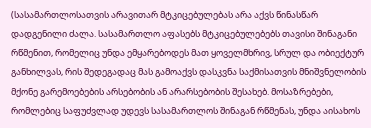(სასამართლოსათვის არავითარ მტკიცებულებას არა აქვს წინასწარ დადგენილი ძალა. სასამართლო აფასებს მტკიცებულებებს თავისი შინაგანი რწმენით, რომელიც უნდა ემყარებოდეს მათ ყოველმხრივ, სრულ და ობიექტურ განხილვას, რის შედეგადაც მას გამოაქვს დასკვნა საქმისათვის მნიშვნელობის მქონე გარემოებების არსებობის ან არარსებობის შესახებ. მოსაზრებები, რომლებიც საფუძვლად უდევს სასამართლოს შინაგან რწმენას, უნდა აისახოს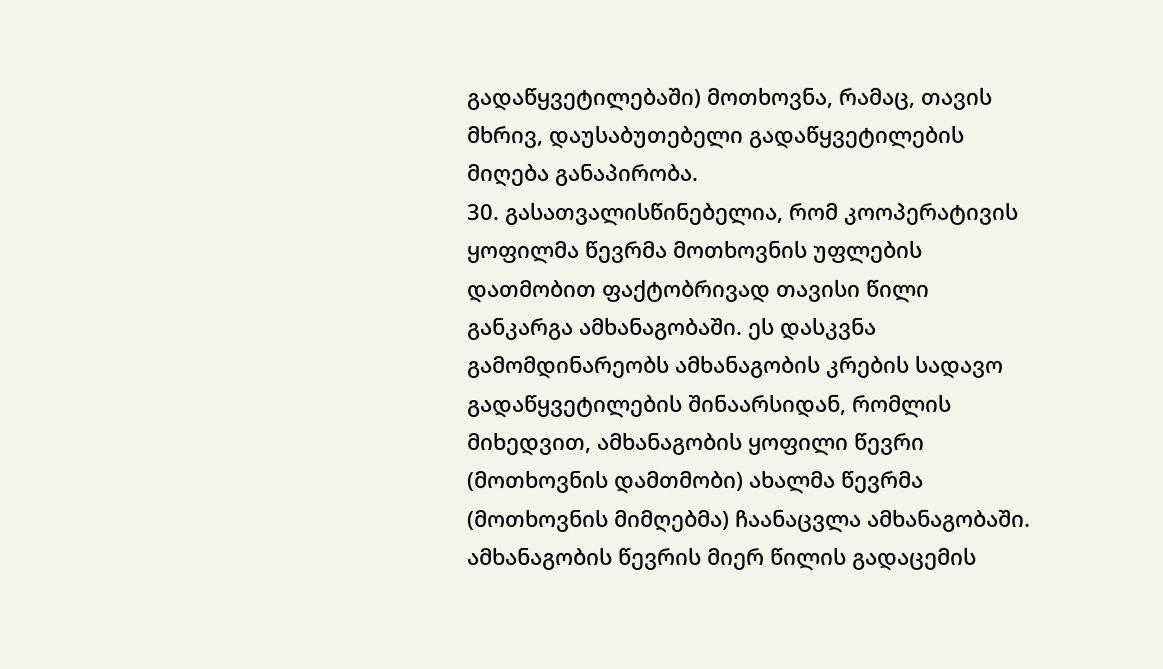გადაწყვეტილებაში) მოთხოვნა, რამაც, თავის მხრივ, დაუსაბუთებელი გადაწყვეტილების მიღება განაპირობა.
30. გასათვალისწინებელია, რომ კოოპერატივის ყოფილმა წევრმა მოთხოვნის უფლების დათმობით ფაქტობრივად თავისი წილი განკარგა ამხანაგობაში. ეს დასკვნა გამომდინარეობს ამხანაგობის კრების სადავო გადაწყვეტილების შინაარსიდან, რომლის მიხედვით, ამხანაგობის ყოფილი წევრი (მოთხოვნის დამთმობი) ახალმა წევრმა (მოთხოვნის მიმღებმა) ჩაანაცვლა ამხანაგობაში. ამხანაგობის წევრის მიერ წილის გადაცემის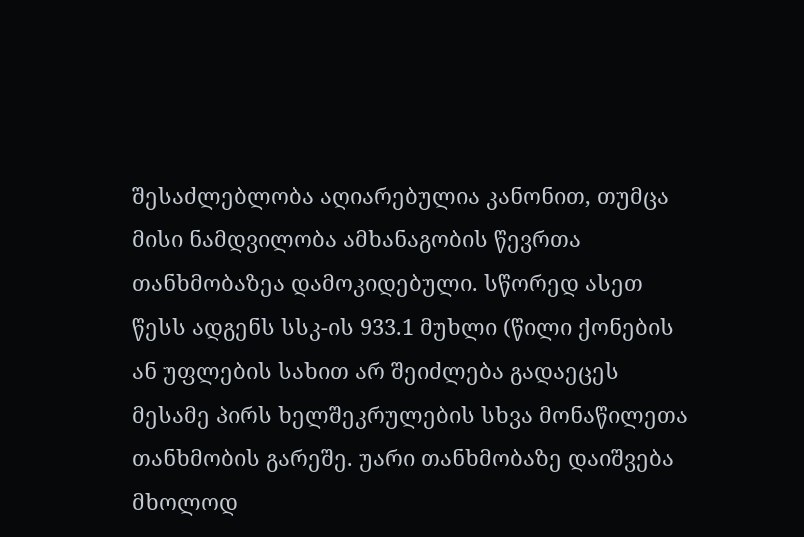შესაძლებლობა აღიარებულია კანონით, თუმცა მისი ნამდვილობა ამხანაგობის წევრთა თანხმობაზეა დამოკიდებული. სწორედ ასეთ წესს ადგენს სსკ-ის 933.1 მუხლი (წილი ქონების ან უფლების სახით არ შეიძლება გადაეცეს მესამე პირს ხელშეკრულების სხვა მონაწილეთა თანხმობის გარეშე. უარი თანხმობაზე დაიშვება მხოლოდ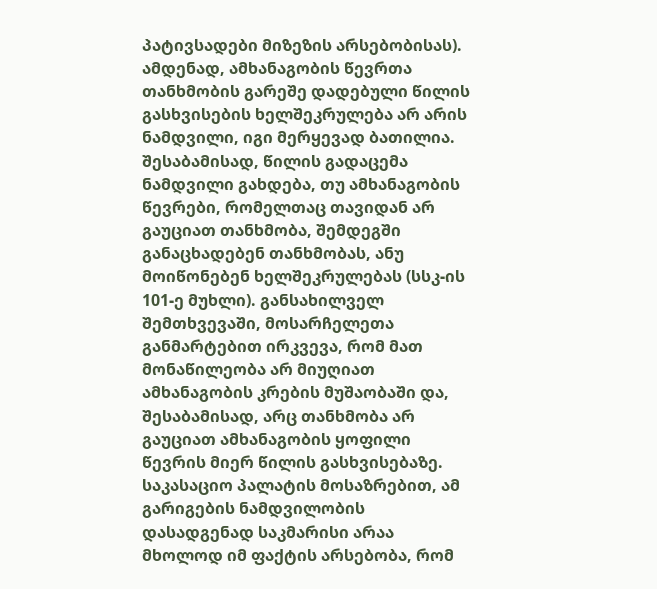პატივსადები მიზეზის არსებობისას). ამდენად, ამხანაგობის წევრთა თანხმობის გარეშე დადებული წილის გასხვისების ხელშეკრულება არ არის ნამდვილი, იგი მერყევად ბათილია. შესაბამისად, წილის გადაცემა ნამდვილი გახდება, თუ ამხანაგობის წევრები, რომელთაც თავიდან არ გაუციათ თანხმობა, შემდეგში განაცხადებენ თანხმობას, ანუ მოიწონებენ ხელშეკრულებას (სსკ-ის 101-ე მუხლი). განსახილველ შემთხვევაში, მოსარჩელეთა განმარტებით ირკვევა, რომ მათ მონაწილეობა არ მიუღიათ ამხანაგობის კრების მუშაობაში და, შესაბამისად, არც თანხმობა არ გაუციათ ამხანაგობის ყოფილი წევრის მიერ წილის გასხვისებაზე. საკასაციო პალატის მოსაზრებით, ამ გარიგების ნამდვილობის დასადგენად საკმარისი არაა მხოლოდ იმ ფაქტის არსებობა, რომ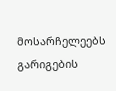მოსარჩელეებს გარიგების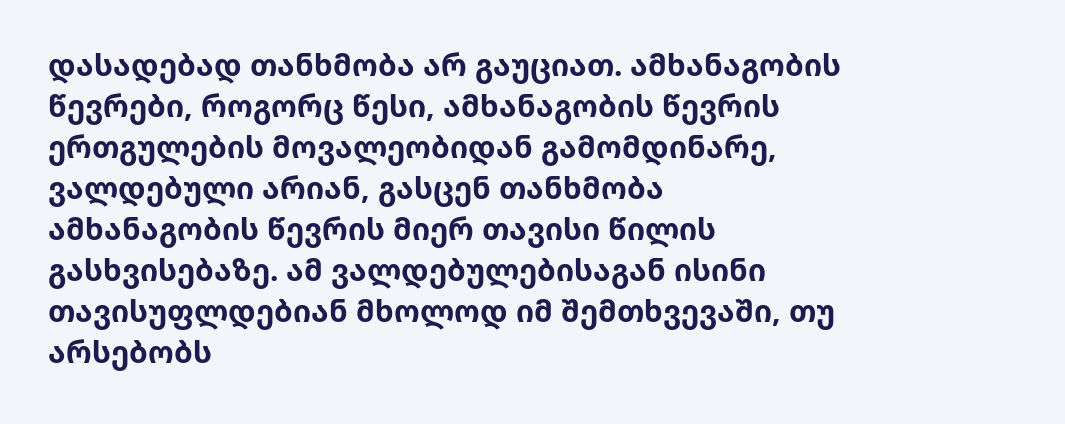დასადებად თანხმობა არ გაუციათ. ამხანაგობის წევრები, როგორც წესი, ამხანაგობის წევრის ერთგულების მოვალეობიდან გამომდინარე, ვალდებული არიან, გასცენ თანხმობა ამხანაგობის წევრის მიერ თავისი წილის გასხვისებაზე. ამ ვალდებულებისაგან ისინი თავისუფლდებიან მხოლოდ იმ შემთხვევაში, თუ არსებობს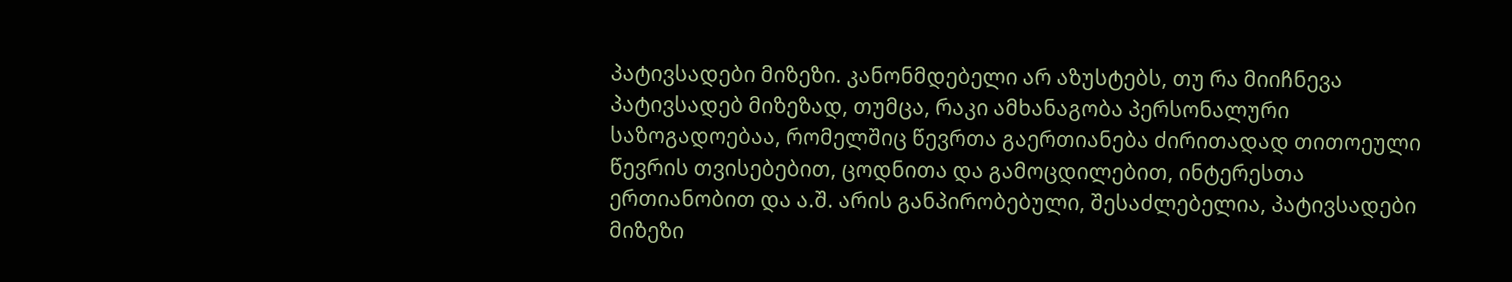პატივსადები მიზეზი. კანონმდებელი არ აზუსტებს, თუ რა მიიჩნევა პატივსადებ მიზეზად, თუმცა, რაკი ამხანაგობა პერსონალური საზოგადოებაა, რომელშიც წევრთა გაერთიანება ძირითადად თითოეული წევრის თვისებებით, ცოდნითა და გამოცდილებით, ინტერესთა ერთიანობით და ა.შ. არის განპირობებული, შესაძლებელია, პატივსადები მიზეზი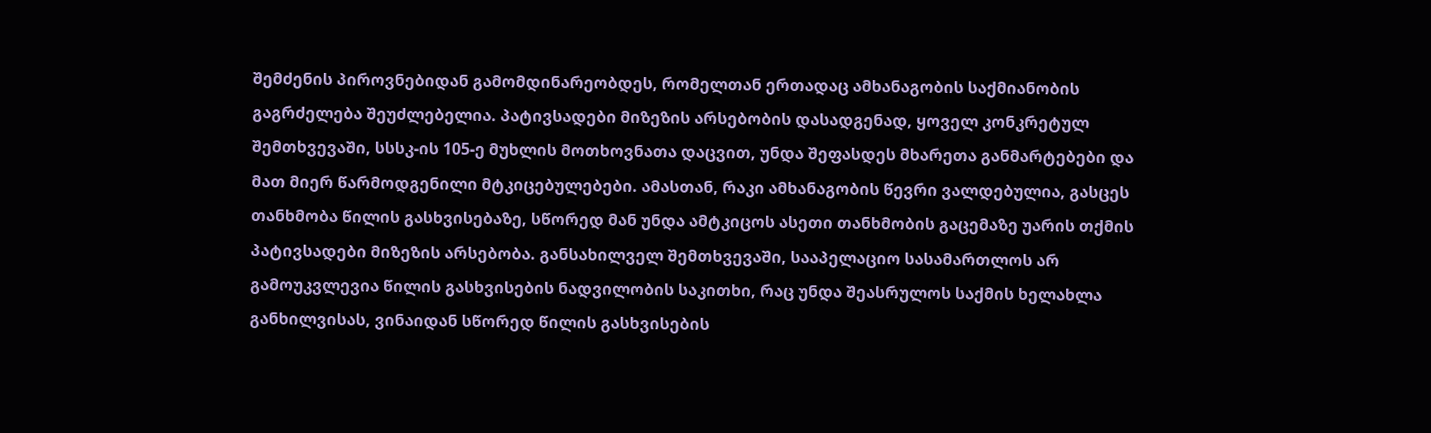შემძენის პიროვნებიდან გამომდინარეობდეს, რომელთან ერთადაც ამხანაგობის საქმიანობის გაგრძელება შეუძლებელია. პატივსადები მიზეზის არსებობის დასადგენად, ყოველ კონკრეტულ შემთხვევაში, სსსკ-ის 105-ე მუხლის მოთხოვნათა დაცვით, უნდა შეფასდეს მხარეთა განმარტებები და მათ მიერ წარმოდგენილი მტკიცებულებები. ამასთან, რაკი ამხანაგობის წევრი ვალდებულია, გასცეს თანხმობა წილის გასხვისებაზე, სწორედ მან უნდა ამტკიცოს ასეთი თანხმობის გაცემაზე უარის თქმის პატივსადები მიზეზის არსებობა. განსახილველ შემთხვევაში, სააპელაციო სასამართლოს არ გამოუკვლევია წილის გასხვისების ნადვილობის საკითხი, რაც უნდა შეასრულოს საქმის ხელახლა განხილვისას, ვინაიდან სწორედ წილის გასხვისების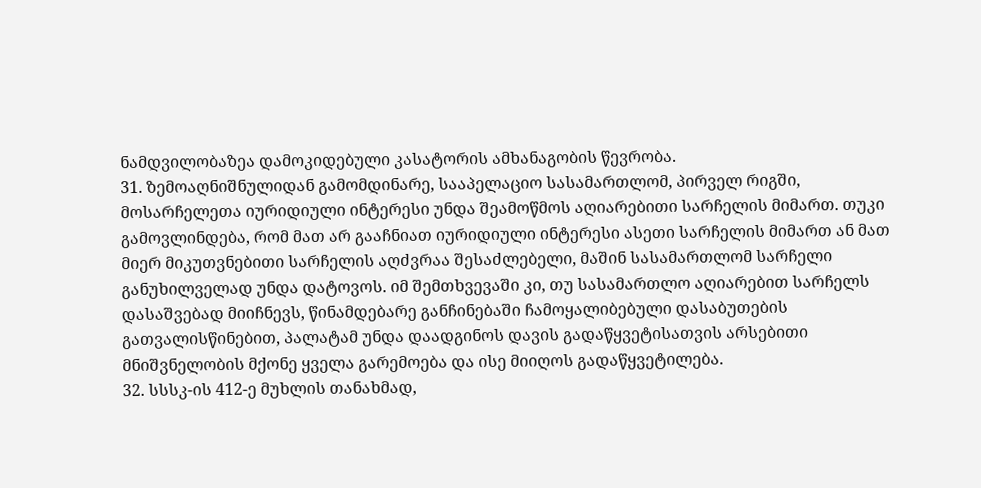ნამდვილობაზეა დამოკიდებული კასატორის ამხანაგობის წევრობა.
31. ზემოაღნიშნულიდან გამომდინარე, სააპელაციო სასამართლომ, პირველ რიგში, მოსარჩელეთა იურიდიული ინტერესი უნდა შეამოწმოს აღიარებითი სარჩელის მიმართ. თუკი გამოვლინდება, რომ მათ არ გააჩნიათ იურიდიული ინტერესი ასეთი სარჩელის მიმართ ან მათ მიერ მიკუთვნებითი სარჩელის აღძვრაა შესაძლებელი, მაშინ სასამართლომ სარჩელი განუხილველად უნდა დატოვოს. იმ შემთხვევაში კი, თუ სასამართლო აღიარებით სარჩელს დასაშვებად მიიჩნევს, წინამდებარე განჩინებაში ჩამოყალიბებული დასაბუთების გათვალისწინებით, პალატამ უნდა დაადგინოს დავის გადაწყვეტისათვის არსებითი მნიშვნელობის მქონე ყველა გარემოება და ისე მიიღოს გადაწყვეტილება.
32. სსსკ-ის 412-ე მუხლის თანახმად,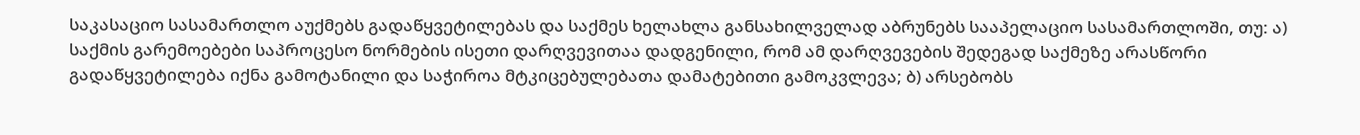საკასაციო სასამართლო აუქმებს გადაწყვეტილებას და საქმეს ხელახლა განსახილველად აბრუნებს სააპელაციო სასამართლოში, თუ: ა) საქმის გარემოებები საპროცესო ნორმების ისეთი დარღვევითაა დადგენილი, რომ ამ დარღვევების შედეგად საქმეზე არასწორი გადაწყვეტილება იქნა გამოტანილი და საჭიროა მტკიცებულებათა დამატებითი გამოკვლევა; ბ) არსებობს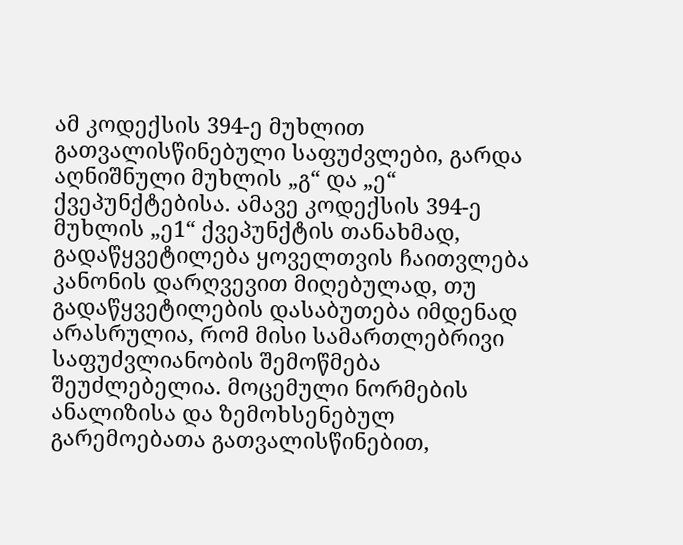ამ კოდექსის 394-ე მუხლით გათვალისწინებული საფუძვლები, გარდა აღნიშნული მუხლის „გ“ და „ე“ ქვეპუნქტებისა. ამავე კოდექსის 394-ე მუხლის „ე1“ ქვეპუნქტის თანახმად, გადაწყვეტილება ყოველთვის ჩაითვლება კანონის დარღვევით მიღებულად, თუ გადაწყვეტილების დასაბუთება იმდენად არასრულია, რომ მისი სამართლებრივი საფუძვლიანობის შემოწმება შეუძლებელია. მოცემული ნორმების ანალიზისა და ზემოხსენებულ გარემოებათა გათვალისწინებით,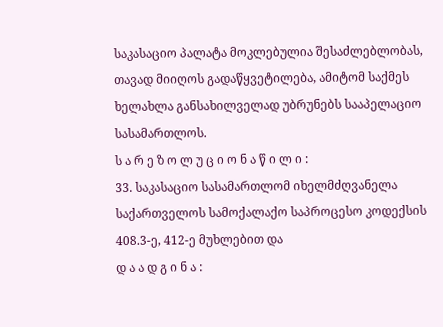საკასაციო პალატა მოკლებულია შესაძლებლობას, თავად მიიღოს გადაწყვეტილება, ამიტომ საქმეს ხელახლა განსახილველად უბრუნებს სააპელაციო სასამართლოს.
ს ა რ ე ზ ო ლ უ ც ი ო ნ ა წ ი ლ ი :
33. საკასაციო სასამართლომ იხელმძღვანელა საქართველოს სამოქალაქო საპროცესო კოდექსის 408.3-ე, 412-ე მუხლებით და
დ ა ა დ გ ი ნ ა :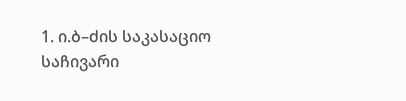1. ი.ბ–ძის საკასაციო საჩივარი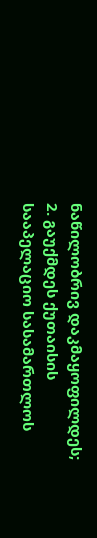ნაწილობრივ დაკმაყოფილდეს;
2. გაუქმდეს ქუთაისის სააპელაციო სასამართლოს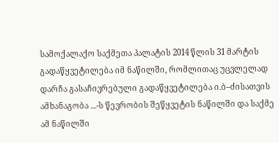სამოქალაქო საქმეთა პალატის 2014 წლის 31 მარტის გადაწყვეტილება იმ ნაწილში, რომლითაც უცვლელად დარჩა გასაჩივრებული გადაწყვეტილება ი.ბ–ძისათვის ამხანაგობა ...-ს წევრობის შეწყვეტის ნაწილში და საქმე ამ ნაწილში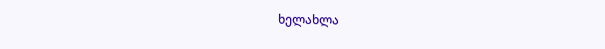ხელახლა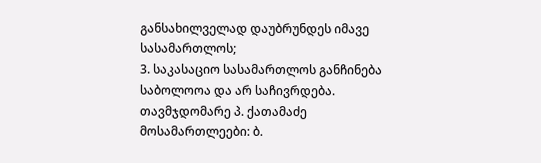განსახილველად დაუბრუნდეს იმავე სასამართლოს;
3. საკასაციო სასამართლოს განჩინება საბოლოოა და არ საჩივრდება.
თავმჯდომარე პ. ქათამაძე
მოსამართლეები: ბ.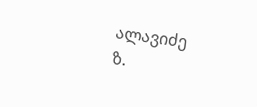ალავიძე
ზ.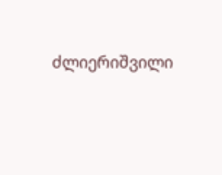ძლიერიშვილი